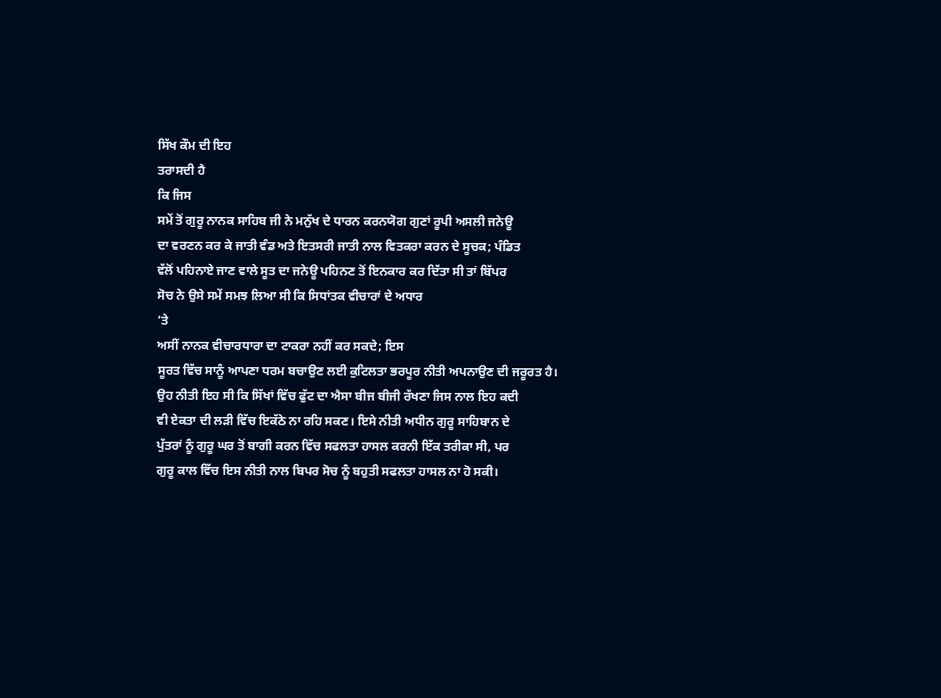ਸਿੱਖ ਕੌਮ ਦੀ ਇਹ
ਤਰਾਸਦੀ ਹੈ
ਕਿ ਜਿਸ
ਸਮੇਂ ਤੋਂ ਗੁਰੂ ਨਾਨਕ ਸਾਹਿਬ ਜੀ ਨੇ ਮਨੁੱਖ ਦੇ ਧਾਰਨ ਕਰਨਯੋਗ ਗੁਣਾਂ ਰੂਪੀ ਅਸਲੀ ਜਨੇਊ
ਦਾ ਵਰਣਨ ਕਰ ਕੇ ਜਾਤੀ ਵੰਡ ਅਤੇ ਇਤਸਰੀ ਜਾਤੀ ਨਾਲ ਵਿਤਕਰਾ ਕਰਨ ਦੇ ਸੂਚਕ; ਪੰਡਿਤ
ਵੱਲੋਂ ਪਹਿਨਾਏ ਜਾਣ ਵਾਲੇ ਸੂਤ ਦਾ ਜਨੇਊ ਪਹਿਨਣ ਤੋਂ ਇਨਕਾਰ ਕਰ ਦਿੱਤਾ ਸੀ ਤਾਂ ਬਿੱਪਰ
ਸੋਚ ਨੇ ਉਸੇ ਸਮੇਂ ਸਮਝ ਲਿਆ ਸੀ ਕਿ ਸਿਧਾਂਤਕ ਵੀਚਾਰਾਂ ਦੇ ਅਧਾਰ
’ਤੇ
ਅਸੀਂ ਨਾਨਕ ਵੀਚਾਰਧਾਰਾ ਦਾ ਟਾਕਰਾ ਨਹੀਂ ਕਰ ਸਕਦੇ; ਇਸ
ਸੂਰਤ ਵਿੱਚ ਸਾਨੂੰ ਆਪਣਾ ਧਰਮ ਬਚਾਉਣ ਲਈ ਕੁਟਿਲਤਾ ਭਰਪੂਰ ਨੀਤੀ ਅਪਨਾਉਣ ਦੀ ਜਰੂਰਤ ਹੈ।
ਉਹ ਨੀਤੀ ਇਹ ਸੀ ਕਿ ਸਿੱਖਾਂ ਵਿੱਚ ਫੁੱਟ ਦਾ ਐਸਾ ਬੀਜ ਬੀਜੀ ਰੱਖਣਾ ਜਿਸ ਨਾਲ ਇਹ ਕਦੀ
ਵੀ ਏਕਤਾ ਦੀ ਲੜੀ ਵਿੱਚ ਇਕੱਠੇ ਨਾ ਰਹਿ ਸਕਣ। ਇਸੇ ਨੀਤੀ ਅਧੀਨ ਗੁਰੂ ਸਾਹਿਬਾਨ ਦੇ
ਪੁੱਤਰਾਂ ਨੂੰ ਗੁਰੂ ਘਰ ਤੋਂ ਬਾਗੀ ਕਰਨ ਵਿੱਚ ਸਫਲਤਾ ਹਾਸਲ ਕਰਨੀ ਇੱਕ ਤਰੀਕਾ ਸੀ, ਪਰ
ਗੁਰੂ ਕਾਲ ਵਿੱਚ ਇਸ ਨੀਤੀ ਨਾਲ ਬਿਪਰ ਸੋਚ ਨੂੰ ਬਹੁਤੀ ਸਫਲਤਾ ਹਾਸਲ ਨਾ ਹੋ ਸਕੀ।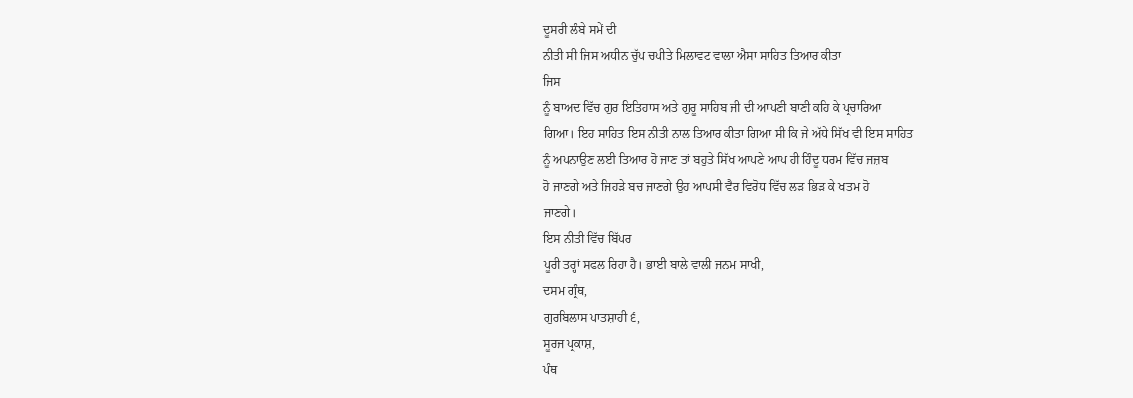ਦੂਸਰੀ ਲੰਬੇ ਸਮੇਂ ਦੀ
ਨੀਤੀ ਸੀ ਜਿਸ ਅਧੀਨ ਚੁੱਪ ਚਪੀਤੇ ਮਿਲਾਵਟ ਵਾਲਾ ਐਸਾ ਸਾਹਿਤ ਤਿਆਰ ਕੀਤਾ
ਜਿਸ
ਨੂੰ ਬਾਅਦ ਵਿੱਚ ਗੁਰ ਇਤਿਹਾਸ ਅਤੇ ਗੁਰੂ ਸਾਹਿਬ ਜੀ ਦੀ ਆਪਣੀ ਬਾਣੀ ਕਹਿ ਕੇ ਪ੍ਰਚਾਰਿਆ
ਗਿਆ। ਇਹ ਸਾਹਿਤ ਇਸ ਨੀਤੀ ਨਾਲ ਤਿਆਰ ਕੀਤਾ ਗਿਆ ਸੀ ਕਿ ਜੇ ਅੱਧੇ ਸਿੱਖ ਵੀ ਇਸ ਸਾਹਿਤ
ਨੂੰ ਅਪਨਾਉਣ ਲਈ ਤਿਆਰ ਹੋ ਜਾਣ ਤਾਂ ਬਹੁਤੇ ਸਿੱਖ ਆਪਣੇ ਆਪ ਹੀ ਹਿੰਦੂ ਧਰਮ ਵਿੱਚ ਜਜ਼ਬ
ਹੋ ਜਾਣਗੇ ਅਤੇ ਜਿਹੜੇ ਬਚ ਜਾਣਗੇ ਉਹ ਆਪਸੀ ਵੈਰ ਵਿਰੋਧ ਵਿੱਚ ਲੜ ਭਿੜ ਕੇ ਖਤਮ ਹੋ
ਜਾਣਗੇ।
ਇਸ ਨੀਤੀ ਵਿੱਚ ਬਿੱਪਰ
ਪੂਰੀ ਤਰ੍ਹਾਂ ਸਫਲ ਰਿਹਾ ਹੈ। ਭਾਈ ਬਾਲੇ ਵਾਲੀ ਜਨਮ ਸਾਖੀ,
ਦਸਮ ਗ੍ਰੰਥ,
ਗੁਰਬਿਲਾਸ ਪਾਤਸ਼ਾਹੀ ੬,
ਸੂਰਜ ਪ੍ਰਕਾਸ਼,
ਪੰਥ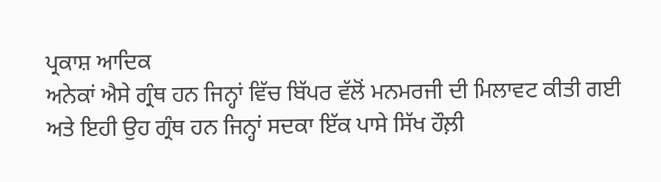ਪ੍ਰਕਾਸ਼ ਆਦਿਕ
ਅਨੇਕਾਂ ਐਸੇ ਗ੍ਰੰਥ ਹਨ ਜਿਨ੍ਹਾਂ ਵਿੱਚ ਬਿੱਪਰ ਵੱਲੋਂ ਮਨਮਰਜੀ ਦੀ ਮਿਲਾਵਟ ਕੀਤੀ ਗਈ
ਅਤੇ ਇਹੀ ਉਹ ਗ੍ਰੰਥ ਹਨ ਜਿਨ੍ਹਾਂ ਸਦਕਾ ਇੱਕ ਪਾਸੇ ਸਿੱਖ ਹੌਲ਼ੀ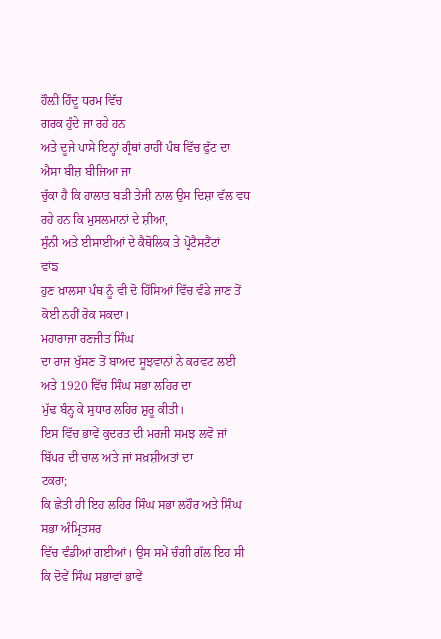ਹੌਲ਼ੀ ਹਿੰਦੂ ਧਰਮ ਵਿੱਚ
ਗਰਕ ਹੁੰਦੇ ਜਾ ਰਹੇ ਹਨ
ਅਤੇ ਦੂਜੇ ਪਾਸੇ ਇਨ੍ਹਾਂ ਗ੍ਰੰਥਾਂ ਰਾਹੀਂ ਪੰਥ ਵਿੱਚ ਫੁੱਟ ਦਾ ਐਸਾ ਬੀਜ਼ ਬੀਜਿਆ ਜਾ
ਚੁੱਕਾ ਹੈ ਕਿ ਹਾਲਾਤ ਬੜੀ ਤੇਜੀ ਨਾਲ ਉਸ ਦਿਸ਼ਾ ਵੱਲ ਵਧ ਰਹੇ ਹਨ ਕਿ ਮੁਸਲਮਾਨਾਂ ਦੇ ਸ਼ੀਆ,
ਸੁੰਨੀ ਅਤੇ ਈਸਾਈਆਂ ਦੇ ਕੈਥੋਲਿਕ ਤੇ ਪ੍ਰੋਟੈਸਟੈਂਟਾਂ
ਵਾਂਙ
ਹੁਣ ਖ਼ਾਲਸਾ ਪੰਥ ਨੂੰ ਵੀ ਦੋ ਹਿੱਸਿਆਂ ਵਿੱਚ ਵੰਡੇ ਜਾਣ ਤੋਂ ਕੋਈ ਨਹੀਂ ਰੋਕ ਸਕਦਾ।
ਮਹਾਰਾਜਾ ਰਣਜੀਤ ਸਿੰਘ
ਦਾ ਰਾਜ ਖੁੱਸਣ ਤੋਂ ਬਾਅਦ ਸੂਝਵਾਨਾਂ ਨੇ ਕਰਵਟ ਲਈ ਅਤੇ 1920 ਵਿੱਚ ਸਿੰਘ ਸਭਾ ਲਹਿਰ ਦਾ
ਮੁੱਢ ਬੰਨ੍ਹ ਕੇ ਸੁਧਾਰ ਲਹਿਰ ਸ਼ੁਰੂ ਕੀਤੀ।
ਇਸ ਵਿੱਚ ਭਾਵੇਂ ਕੁਦਰਤ ਦੀ ਮਰਜੀ ਸਮਝ ਲਵੋ ਜਾਂ ਬਿੱਪਰ ਦੀ ਚਾਲ ਅਤੇ ਜਾਂ ਸਖ਼ਸ਼ੀਅਤਾਂ ਦਾ
ਟਕਰਾ;
ਕਿ ਛੇਤੀ ਹੀ ਇਹ ਲਹਿਰ ਸਿੰਘ ਸਭਾ ਲਹੌਰ ਅਤੇ ਸਿੰਘ ਸਭਾ ਅੰਮ੍ਰਿਤਸਰ
ਵਿੱਚ ਵੰਡੀਆਂ ਗਈਆਂ। ਉਸ ਸਮੇਂ ਚੰਗੀ ਗੱਲ ਇਹ ਸੀ ਕਿ ਦੋਵੇਂ ਸਿੰਘ ਸਭਾਵਾਂ ਭਾਵੇਂ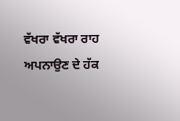ਵੱਖਰਾ ਵੱਖਰਾ ਰਾਹ ਅਪਨਾਉਣ ਦੇ ਹੱਕ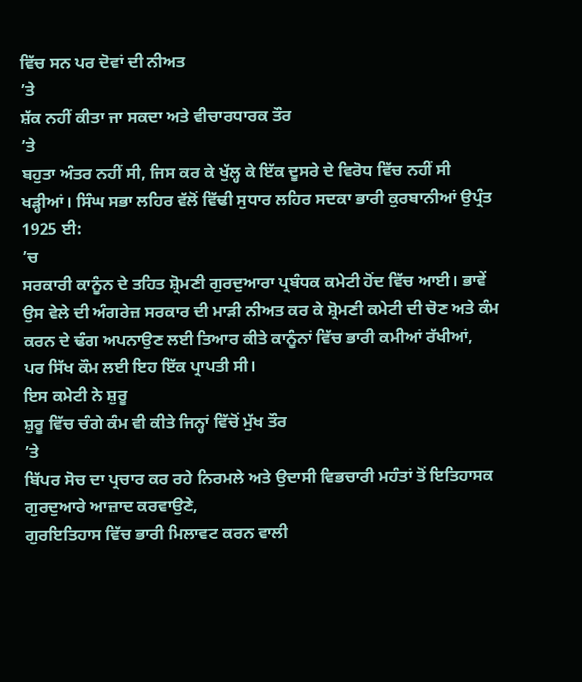ਵਿੱਚ ਸਨ ਪਰ ਦੋਵਾਂ ਦੀ ਨੀਅਤ
’ਤੇ
ਸ਼ੱਕ ਨਹੀਂ ਕੀਤਾ ਜਾ ਸਕਦਾ ਅਤੇ ਵੀਚਾਰਧਾਰਕ ਤੌਰ
’ਤੇ
ਬਹੁਤਾ ਅੰਤਰ ਨਹੀਂ ਸੀ, ਜਿਸ ਕਰ ਕੇ ਖੁੱਲ੍ਹ ਕੇ ਇੱਕ ਦੂਸਰੇ ਦੇ ਵਿਰੋਧ ਵਿੱਚ ਨਹੀਂ ਸੀ
ਖੜ੍ਹੀਆਂ। ਸਿੰਘ ਸਭਾ ਲਹਿਰ ਵੱਲੋਂ ਵਿੱਢੀ ਸੁਧਾਰ ਲਹਿਰ ਸਦਕਾ ਭਾਰੀ ਕੁਰਬਾਨੀਆਂ ਉਪ੍ਰੰਤ
1925 ਈ:
’ਚ
ਸਰਕਾਰੀ ਕਾਨੂੰਨ ਦੇ ਤਹਿਤ ਸ਼੍ਰੋਮਣੀ ਗੁਰਦੁਆਰਾ ਪ੍ਰਬੰਧਕ ਕਮੇਟੀ ਹੋਂਦ ਵਿੱਚ ਆਈ। ਭਾਵੇਂ
ਉਸ ਵੇਲੇ ਦੀ ਅੰਗਰੇਜ਼ ਸਰਕਾਰ ਦੀ ਮਾੜੀ ਨੀਅਤ ਕਰ ਕੇ ਸ਼੍ਰੋਮਣੀ ਕਮੇਟੀ ਦੀ ਚੋਣ ਅਤੇ ਕੰਮ
ਕਰਨ ਦੇ ਢੰਗ ਅਪਨਾਉਣ ਲਈ ਤਿਆਰ ਕੀਤੇ ਕਾਨੂੰਨਾਂ ਵਿੱਚ ਭਾਰੀ ਕਮੀਆਂ ਰੱਖੀਆਂ,
ਪਰ ਸਿੱਖ ਕੌਮ ਲਈ ਇਹ ਇੱਕ ਪ੍ਰਾਪਤੀ ਸੀ।
ਇਸ ਕਮੇਟੀ ਨੇ ਸ਼ੁਰੂ
ਸ਼ੁਰੂ ਵਿੱਚ ਚੰਗੇ ਕੰਮ ਵੀ ਕੀਤੇ ਜਿਨ੍ਹਾਂ ਵਿੱਚੋਂ ਮੁੱਖ ਤੌਰ
’ਤੇ
ਬਿੱਪਰ ਸੋਚ ਦਾ ਪ੍ਰਚਾਰ ਕਰ ਰਹੇ ਨਿਰਮਲੇ ਅਤੇ ਉਦਾਸੀ ਵਿਭਚਾਰੀ ਮਹੰਤਾਂ ਤੋਂ ਇਤਿਹਾਸਕ
ਗੁਰਦੁਆਰੇ ਆਜ਼ਾਦ ਕਰਵਾਉਣੇ,
ਗੁਰਇਤਿਹਾਸ ਵਿੱਚ ਭਾਰੀ ਮਿਲਾਵਟ ਕਰਨ ਵਾਲੀ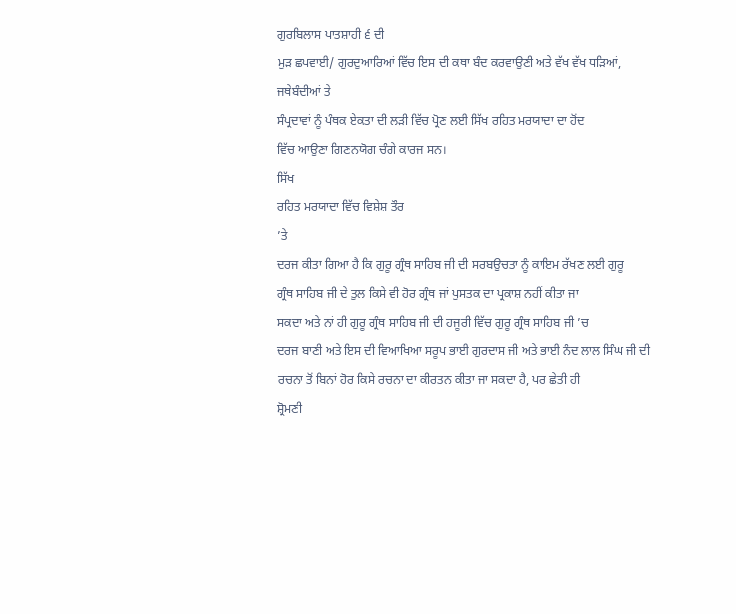ਗੁਰਬਿਲਾਸ ਪਾਤਸ਼ਾਹੀ ੬ ਦੀ
ਮੁੜ ਛਪਵਾਈ/ ਗੁਰਦੁਆਰਿਆਂ ਵਿੱਚ ਇਸ ਦੀ ਕਥਾ ਬੰਦ ਕਰਵਾਉਣੀ ਅਤੇ ਵੱਖ ਵੱਖ ਧੜਿਆਂ,
ਜਥੇਬੰਦੀਆਂ ਤੇ
ਸੰਪ੍ਰਦਾਵਾਂ ਨੂੰ ਪੰਥਕ ਏਕਤਾ ਦੀ ਲੜੀ ਵਿੱਚ ਪ੍ਰੋਣ ਲਈ ਸਿੱਖ ਰਹਿਤ ਮਰਯਾਦਾ ਦਾ ਹੋਂਦ
ਵਿੱਚ ਆਉਣਾ ਗਿਣਨਯੋਗ ਚੰਗੇ ਕਾਰਜ ਸਨ।
ਸਿੱਖ
ਰਹਿਤ ਮਰਯਾਦਾ ਵਿੱਚ ਵਿਸ਼ੇਸ਼ ਤੌਰ
’ਤੇ
ਦਰਜ ਕੀਤਾ ਗਿਆ ਹੈ ਕਿ ਗੁਰੂ ਗ੍ਰੰਥ ਸਾਹਿਬ ਜੀ ਦੀ ਸਰਬਉਚਤਾ ਨੂੰ ਕਾਇਮ ਰੱਖਣ ਲਈ ਗੁਰੂ
ਗ੍ਰੰਥ ਸਾਹਿਬ ਜੀ ਦੇ ਤੁਲ ਕਿਸੇ ਵੀ ਹੋਰ ਗ੍ਰੰਥ ਜਾਂ ਪੁਸਤਕ ਦਾ ਪ੍ਰਕਾਸ਼ ਨਹੀਂ ਕੀਤਾ ਜਾ
ਸਕਦਾ ਅਤੇ ਨਾਂ ਹੀ ਗੁਰੂ ਗ੍ਰੰਥ ਸਾਹਿਬ ਜੀ ਦੀ ਹਜੂਰੀ ਵਿੱਚ ਗੁਰੂ ਗ੍ਰੰਥ ਸਾਹਿਬ ਜੀ ’ਚ
ਦਰਜ ਬਾਣੀ ਅਤੇ ਇਸ ਦੀ ਵਿਆਖਿਆ ਸਰੂਪ ਭਾਈ ਗੁਰਦਾਸ ਜੀ ਅਤੇ ਭਾਈ ਨੰਦ ਲਾਲ ਸਿੰਘ ਜੀ ਦੀ
ਰਚਨਾ ਤੋਂ ਬਿਨਾਂ ਹੋਰ ਕਿਸੇ ਰਚਨਾ ਦਾ ਕੀਰਤਨ ਕੀਤਾ ਜਾ ਸਕਦਾ ਹੈ, ਪਰ ਛੇਤੀ ਹੀ
ਸ਼੍ਰੋਮਣੀ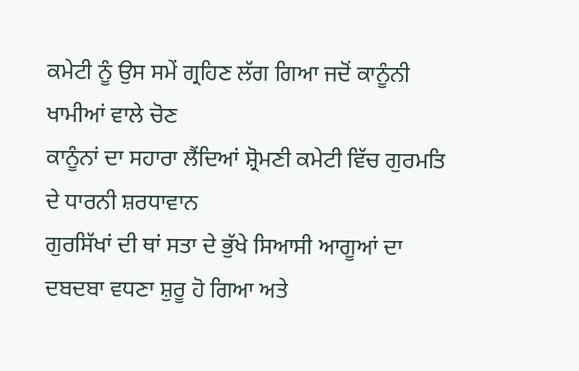ਕਮੇਟੀ ਨੂੰ ਉਸ ਸਮੇਂ ਗ੍ਰਹਿਣ ਲੱਗ ਗਿਆ ਜਦੋਂ ਕਾਨੂੰਨੀ ਖਾਮੀਆਂ ਵਾਲੇ ਚੋਣ
ਕਾਨੂੰਨਾਂ ਦਾ ਸਹਾਰਾ ਲੈਂਦਿਆਂ ਸ਼੍ਰੋਮਣੀ ਕਮੇਟੀ ਵਿੱਚ ਗੁਰਮਤਿ ਦੇ ਧਾਰਨੀ ਸ਼ਰਧਾਵਾਨ
ਗੁਰਸਿੱਖਾਂ ਦੀ ਥਾਂ ਸਤਾ ਦੇ ਭੁੱਖੇ ਸਿਆਸੀ ਆਗੂਆਂ ਦਾ ਦਬਦਬਾ ਵਧਣਾ ਸ਼ੁਰੂ ਹੋ ਗਿਆ ਅਤੇ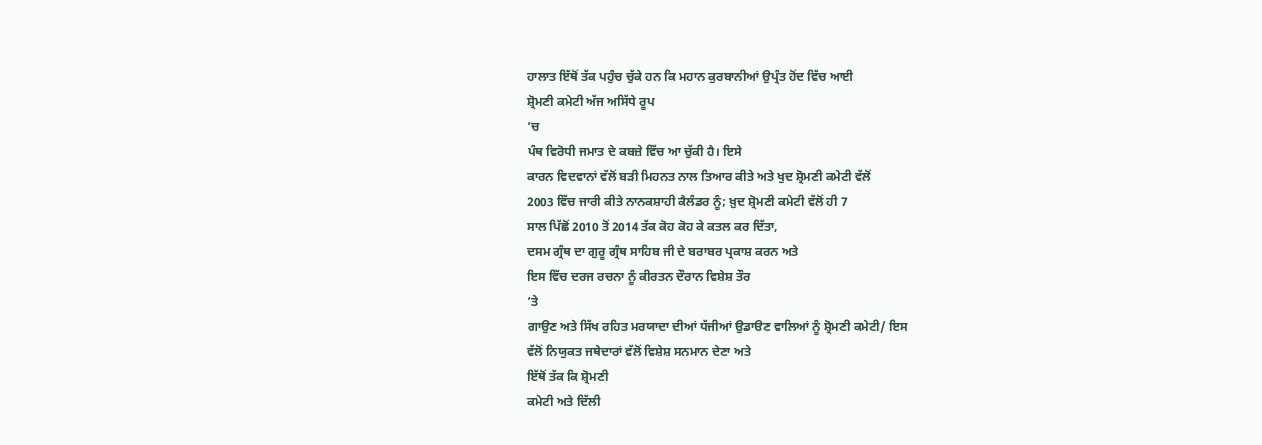ਹਾਲਾਤ ਇੱਥੋਂ ਤੱਕ ਪਹੁੰਚ ਚੁੱਕੇ ਹਨ ਕਿ ਮਹਾਨ ਕੁਰਬਾਨੀਆਂ ਉਪ੍ਰੰਤ ਹੋਂਦ ਵਿੱਚ ਆਈ
ਸ਼੍ਰੋਮਣੀ ਕਮੇਟੀ ਅੱਜ ਅਸਿੱਧੇ ਰੂਪ
’ਚ
ਪੰਥ ਵਿਰੋਧੀ ਜਮਾਤ ਦੇ ਕਬਜ਼ੇ ਵਿੱਚ ਆ ਚੁੱਕੀ ਹੈ। ਇਸੇ
ਕਾਰਨ ਵਿਦਵਾਨਾਂ ਵੱਲੋਂ ਬੜੀ ਮਿਹਨਤ ਨਾਲ ਤਿਆਰ ਕੀਤੇ ਅਤੇ ਖੁਦ ਸ਼੍ਰੋਮਣੀ ਕਮੇਟੀ ਵੱਲੋਂ
2003 ਵਿੱਚ ਜਾਰੀ ਕੀਤੇ ਨਾਨਕਸ਼ਾਹੀ ਕੈਲੰਡਰ ਨੂੰ; ਖ਼ੁਦ ਸ਼੍ਰੋਮਣੀ ਕਮੇਟੀ ਵੱਲੋਂ ਹੀ 7
ਸਾਲ ਪਿੱਛੋਂ 2010 ਤੋਂ 2014 ਤੱਕ ਕੋਹ ਕੋਹ ਕੇ ਕਤਲ ਕਰ ਦਿੱਤਾ,
ਦਸਮ ਗ੍ਰੰਥ ਦਾ ਗੁਰੂ ਗ੍ਰੰਥ ਸਾਹਿਬ ਜੀ ਦੇ ਬਰਾਬਰ ਪ੍ਰਕਾਸ਼ ਕਰਨ ਅਤੇ
ਇਸ ਵਿੱਚ ਦਰਜ ਰਚਨਾ ਨੂੰ ਕੀਰਤਨ ਦੌਰਾਨ ਵਿਸ਼ੇਸ਼ ਤੌਰ
’ਤੇ
ਗਾਉਣ ਅਤੇ ਸਿੱਖ ਰਹਿਤ ਮਰਯਾਦਾ ਦੀਆਂ ਧੱਜੀਆਂ ਉਡਾੳਣ ਵਾਲਿਆਂ ਨੂੰ ਸ਼੍ਰੋਮਣੀ ਕਮੇਟੀ/ ਇਸ
ਵੱਲੋਂ ਨਿਯੁਕਤ ਜਥੇਦਾਰਾਂ ਵੱਲੋਂ ਵਿਸ਼ੇਸ਼ ਸਨਮਾਨ ਦੇਣਾ ਅਤੇ
ਇੱਥੋਂ ਤੱਕ ਕਿ ਸ਼੍ਰੋਮਣੀ
ਕਮੇਟੀ ਅਤੇ ਦਿੱਲੀ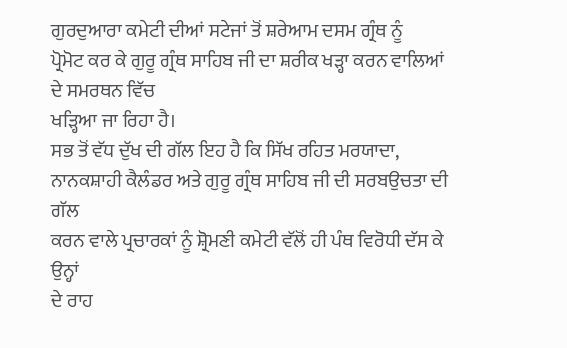ਗੁਰਦੁਆਰਾ ਕਮੇਟੀ ਦੀਆਂ ਸਟੇਜਾਂ ਤੋਂ ਸ਼ਰੇਆਮ ਦਸਮ ਗ੍ਰੰਥ ਨੂੰ
ਪ੍ਰੋਮੋਟ ਕਰ ਕੇ ਗੁਰੂ ਗ੍ਰੰਥ ਸਾਹਿਬ ਜੀ ਦਾ ਸ਼ਰੀਕ ਖੜ੍ਹਾ ਕਰਨ ਵਾਲਿਆਂ ਦੇ ਸਮਰਥਨ ਵਿੱਚ
ਖੜ੍ਹਿਆ ਜਾ ਰਿਹਾ ਹੈ।
ਸਭ ਤੋਂ ਵੱਧ ਦੁੱਖ ਦੀ ਗੱਲ ਇਹ ਹੈ ਕਿ ਸਿੱਖ ਰਹਿਤ ਮਰਯਾਦਾ,
ਨਾਨਕਸ਼ਾਹੀ ਕੈਲੰਡਰ ਅਤੇ ਗੁਰੂ ਗ੍ਰੰਥ ਸਾਹਿਬ ਜੀ ਦੀ ਸਰਬਉਚਤਾ ਦੀ ਗੱਲ
ਕਰਨ ਵਾਲੇ ਪ੍ਰਚਾਰਕਾਂ ਨੂੰ ਸ਼੍ਰੋਮਣੀ ਕਮੇਟੀ ਵੱਲੋਂ ਹੀ ਪੰਥ ਵਿਰੋਧੀ ਦੱਸ ਕੇ ਉਨ੍ਹਾਂ
ਦੇ ਰਾਹ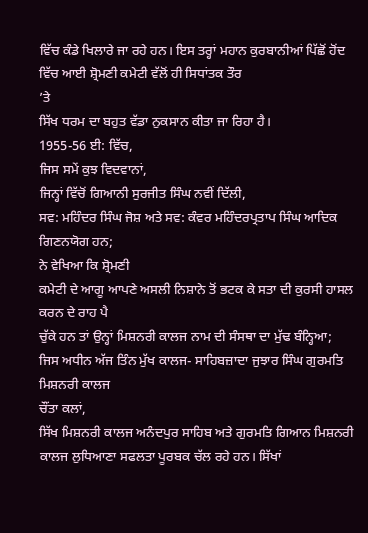ਵਿੱਚ ਕੰਡੇ ਖਿਲਾਰੇ ਜਾ ਰਹੇ ਹਨ। ਇਸ ਤਰ੍ਹਾਂ ਮਹਾਨ ਕੁਰਬਾਨੀਆਂ ਪਿੱਛੋਂ ਹੋਂਦ
ਵਿੱਚ ਆਈ ਸ਼੍ਰੋਮਣੀ ਕਮੇਟੀ ਵੱਲੋਂ ਹੀ ਸਿਧਾਂਤਕ ਤੌਰ
’ਤੇ
ਸਿੱਖ ਧਰਮ ਦਾ ਬਹੁਤ ਵੱਡਾ ਨੁਕਸਾਨ ਕੀਤਾ ਜਾ ਰਿਹਾ ਹੈ।
1955-56 ਈ: ਵਿੱਚ,
ਜਿਸ ਸਮੇਂ ਕੁਝ ਵਿਦਵਾਨਾਂ,
ਜਿਨ੍ਹਾਂ ਵਿੱਚੋਂ ਗਿਆਨੀ ਸੁਰਜੀਤ ਸਿੰਘ ਨਵੀਂ ਦਿੱਲੀ,
ਸਵ: ਮਹਿੰਦਰ ਸਿੰਘ ਜੋਸ਼ ਅਤੇ ਸਵ: ਕੰਵਰ ਮਹਿੰਦਰਪ੍ਰਤਾਪ ਸਿੰਘ ਆਦਿਕ
ਗਿਣਨਯੋਗ ਹਨ;
ਨੇ ਵੇਖਿਆ ਕਿ ਸ਼੍ਰੋਮਣੀ
ਕਮੇਟੀ ਦੇ ਆਗੂ ਆਪਣੇ ਅਸਲੀ ਨਿਸ਼ਾਨੇ ਤੋਂ ਭਟਕ ਕੇ ਸਤਾ ਦੀ ਕੁਰਸੀ ਹਾਸਲ ਕਰਨ ਦੇ ਰਾਹ ਪੈ
ਚੁੱਕੇ ਹਨ ਤਾਂ ਉਨ੍ਹਾਂ ਮਿਸ਼ਨਰੀ ਕਾਲਜ ਨਾਮ ਦੀ ਸੰਸਥਾ ਦਾ ਮੁੱਢ ਬੰਨ੍ਹਿਆ;
ਜਿਸ ਅਧੀਨ ਅੱਜ ਤਿੰਨ ਮੁੱਖ ਕਾਲਜ- ਸਾਹਿਬਜ਼ਾਦਾ ਜੁਝਾਰ ਸਿੰਘ ਗੁਰਮਤਿ ਮਿਸ਼ਨਰੀ ਕਾਲਜ
ਚੌਂਤਾ ਕਲਾਂ,
ਸਿੱਖ ਮਿਸ਼ਨਰੀ ਕਾਲਜ ਅਨੰਦਪੁਰ ਸਾਹਿਬ ਅਤੇ ਗੁਰਮਤਿ ਗਿਆਨ ਮਿਸ਼ਨਰੀ
ਕਾਲਜ ਲੁਧਿਆਣਾ ਸਫਲਤਾ ਪੂਰਬਕ ਚੱਲ ਰਹੇ ਹਨ। ਸਿੱਖਾਂ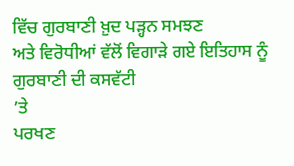ਵਿੱਚ ਗੁਰਬਾਣੀ ਖ਼ੁਦ ਪੜ੍ਹਨ ਸਮਝਣ
ਅਤੇ ਵਿਰੋਧੀਆਂ ਵੱਲੋਂ ਵਿਗਾੜੇ ਗਏ ਇਤਿਹਾਸ ਨੂੰ ਗੁਰਬਾਣੀ ਦੀ ਕਸਵੱਟੀ
’ਤੇ
ਪਰਖਣ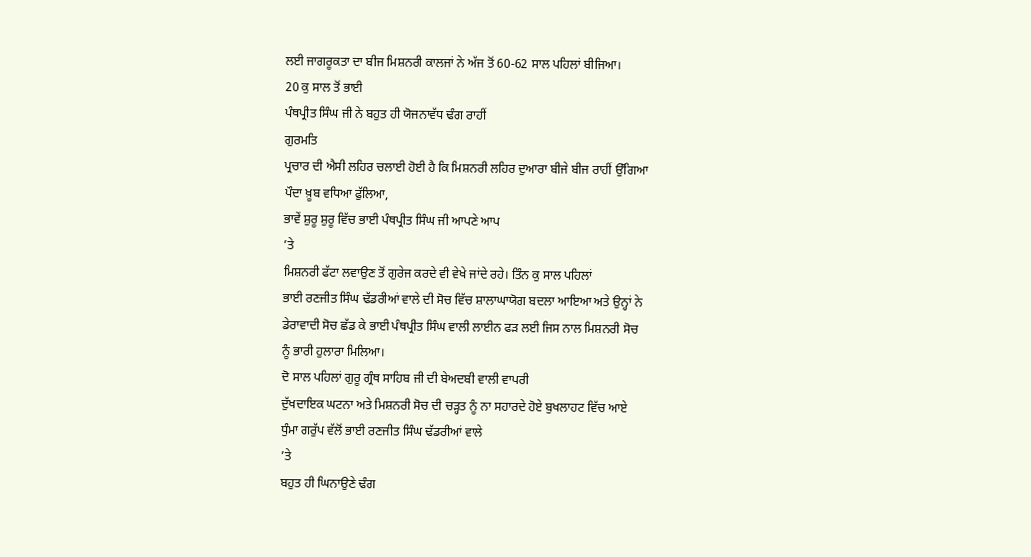ਲਈ ਜਾਗਰੂਕਤਾ ਦਾ ਬੀਜ ਮਿਸ਼ਨਰੀ ਕਾਲਜਾਂ ਨੇ ਅੱਜ ਤੋਂ 60-62 ਸਾਲ ਪਹਿਲਾਂ ਬੀਜਿਆ।
20 ਕੁ ਸਾਲ ਤੋਂ ਭਾਈ
ਪੰਥਪ੍ਰੀਤ ਸਿੰਘ ਜੀ ਨੇ ਬਹੁਤ ਹੀ ਯੋਜਨਾਵੱਧ ਢੰਗ ਰਾਹੀਂ
ਗੁਰਮਤਿ
ਪ੍ਰਚਾਰ ਦੀ ਐਸੀ ਲਹਿਰ ਚਲਾਈ ਹੋਈ ਹੈ ਕਿ ਮਿਸ਼ਨਰੀ ਲਹਿਰ ਦੁਆਰਾ ਬੀਜੇ ਬੀਜ ਰਾਹੀਂ ਉੱਗਿਆ
ਪੌਦਾ ਖ਼ੂਬ ਵਧਿਆ ਫੁੱਲਿਆ,
ਭਾਵੇਂ ਸ਼ੁਰੂ ਸ਼ੁਰੂ ਵਿੱਚ ਭਾਈ ਪੰਥਪ੍ਰੀਤ ਸਿੰਘ ਜੀ ਆਪਣੇ ਆਪ
’ਤੇ
ਮਿਸ਼ਨਰੀ ਫੱਟਾ ਲਵਾਉਣ ਤੋਂ ਗੁਰੇਜ ਕਰਦੇ ਵੀ ਵੇਖੇ ਜਾਂਦੇ ਰਹੇ। ਤਿੰਨ ਕੁ ਸਾਲ ਪਹਿਲਾਂ
ਭਾਈ ਰਣਜੀਤ ਸਿੰਘ ਢੱਡਰੀਆਂ ਵਾਲੇ ਦੀ ਸੋਚ ਵਿੱਚ ਸ਼ਾਲਾਘਾਯੋਗ ਬਦਲਾ ਆਇਆ ਅਤੇ ਉਨ੍ਹਾਂ ਨੇ
ਡੇਰਾਵਾਦੀ ਸੋਚ ਛੱਡ ਕੇ ਭਾਈ ਪੰਥਪ੍ਰੀਤ ਸਿੰਘ ਵਾਲੀ ਲਾਈਨ ਫੜ ਲਈ ਜਿਸ ਨਾਲ ਮਿਸ਼ਨਰੀ ਸੋਚ
ਨੂੰ ਭਾਰੀ ਹੁਲਾਰਾ ਮਿਲਿਆ।
ਦੋ ਸਾਲ ਪਹਿਲਾਂ ਗੁਰੂ ਗ੍ਰੰਥ ਸਾਹਿਬ ਜੀ ਦੀ ਬੇਅਦਬੀ ਵਾਲੀ ਵਾਪਰੀ
ਦੁੱਖਦਾਇਕ ਘਟਨਾ ਅਤੇ ਮਿਸ਼ਨਰੀ ਸੋਚ ਦੀ ਚੜ੍ਹਤ ਨੂੰ ਨਾ ਸਹਾਰਦੇ ਹੋਏ ਬੁਖਲਾਹਟ ਵਿੱਚ ਆਏ
ਧੁੰਮਾ ਗਰੁੱਪ ਵੱਲੋਂ ਭਾਈ ਰਣਜੀਤ ਸਿੰਘ ਢੱਡਰੀਆਂ ਵਾਲੇ
’ਤੇ
ਬਹੁਤ ਹੀ ਘਿਨਾਉਣੇ ਢੰਗ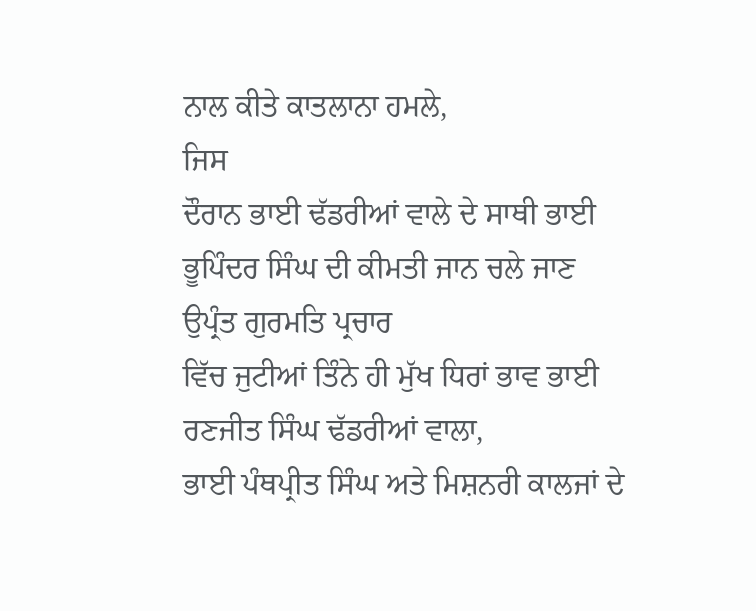ਨਾਲ ਕੀਤੇ ਕਾਤਲਾਨਾ ਹਮਲੇ,
ਜਿਸ
ਦੌਰਾਨ ਭਾਈ ਢੱਡਰੀਆਂ ਵਾਲੇ ਦੇ ਸਾਥੀ ਭਾਈ ਭੂਪਿੰਦਰ ਸਿੰਘ ਦੀ ਕੀਮਤੀ ਜਾਨ ਚਲੇ ਜਾਣ
ਉਪ੍ਰੰਤ ਗੁਰਮਤਿ ਪ੍ਰਚਾਰ
ਵਿੱਚ ਜੁਟੀਆਂ ਤਿੰਨੇ ਹੀ ਮੁੱਖ ਧਿਰਾਂ ਭਾਵ ਭਾਈ ਰਣਜੀਤ ਸਿੰਘ ਢੱਡਰੀਆਂ ਵਾਲਾ,
ਭਾਈ ਪੰਥਪ੍ਰੀਤ ਸਿੰਘ ਅਤੇ ਮਿਸ਼ਨਰੀ ਕਾਲਜਾਂ ਦੇ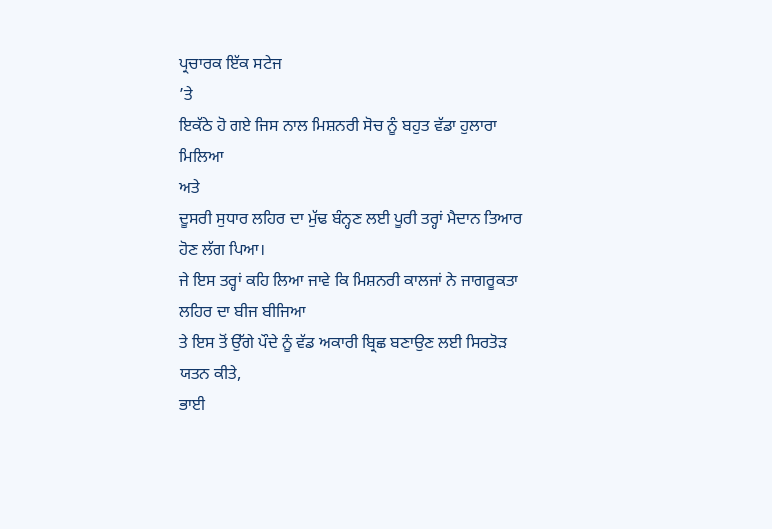ਪ੍ਰਚਾਰਕ ਇੱਕ ਸਟੇਜ
’ਤੇ
ਇਕੱਠੇ ਹੋ ਗਏ ਜਿਸ ਨਾਲ ਮਿਸ਼ਨਰੀ ਸੋਚ ਨੂੰ ਬਹੁਤ ਵੱਡਾ ਹੁਲਾਰਾ ਮਿਲਿਆ
ਅਤੇ
ਦੂਸਰੀ ਸੁਧਾਰ ਲਹਿਰ ਦਾ ਮੁੱਢ ਬੰਨ੍ਹਣ ਲਈ ਪੂਰੀ ਤਰ੍ਹਾਂ ਮੈਦਾਨ ਤਿਆਰ ਹੋਣ ਲੱਗ ਪਿਆ।
ਜੇ ਇਸ ਤਰ੍ਹਾਂ ਕਹਿ ਲਿਆ ਜਾਵੇ ਕਿ ਮਿਸ਼ਨਰੀ ਕਾਲਜਾਂ ਨੇ ਜਾਗਰੂਕਤਾ ਲਹਿਰ ਦਾ ਬੀਜ ਬੀਜਿਆ
ਤੇ ਇਸ ਤੋਂ ਉੱਗੇ ਪੌਦੇ ਨੂੰ ਵੱਡ ਅਕਾਰੀ ਬ੍ਰਿਛ ਬਣਾਉਣ ਲਈ ਸਿਰਤੋੜ ਯਤਨ ਕੀਤੇ,
ਭਾਈ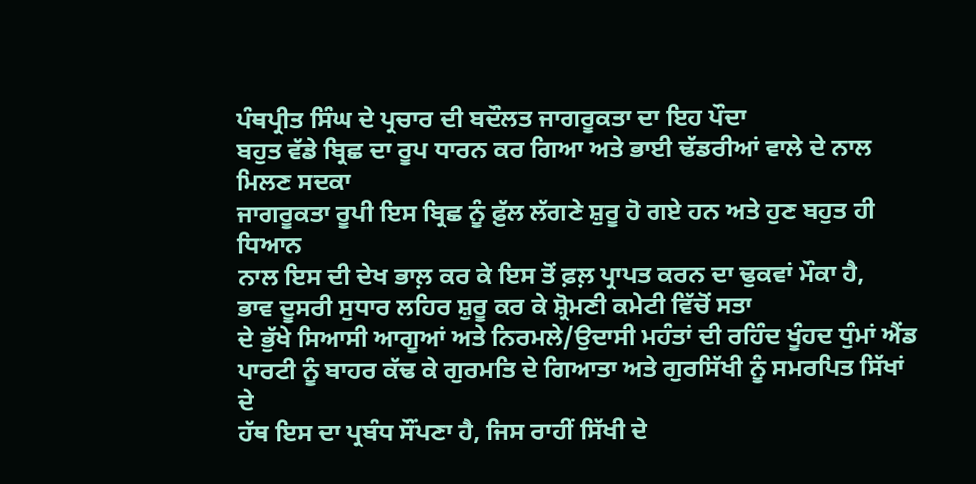ਪੰਥਪ੍ਰੀਤ ਸਿੰਘ ਦੇ ਪ੍ਰਚਾਰ ਦੀ ਬਦੌਲਤ ਜਾਗਰੂਕਤਾ ਦਾ ਇਹ ਪੌਦਾ
ਬਹੁਤ ਵੱਡੇ ਬ੍ਰਿਛ ਦਾ ਰੂਪ ਧਾਰਨ ਕਰ ਗਿਆ ਅਤੇ ਭਾਈ ਢੱਡਰੀਆਂ ਵਾਲੇ ਦੇ ਨਾਲ ਮਿਲਣ ਸਦਕਾ
ਜਾਗਰੂਕਤਾ ਰੂਪੀ ਇਸ ਬ੍ਰਿਛ ਨੂੰ ਫ਼ੁੱਲ ਲੱਗਣੇ ਸ਼ੁਰੂ ਹੋ ਗਏ ਹਨ ਅਤੇ ਹੁਣ ਬਹੁਤ ਹੀ ਧਿਆਨ
ਨਾਲ ਇਸ ਦੀ ਦੇਖ ਭਾਲ਼ ਕਰ ਕੇ ਇਸ ਤੋਂ ਫ਼ਲ਼ ਪ੍ਰਾਪਤ ਕਰਨ ਦਾ ਢੁਕਵਾਂ ਮੌਕਾ ਹੈ,
ਭਾਵ ਦੂਸਰੀ ਸੁਧਾਰ ਲਹਿਰ ਸ਼ੁਰੂ ਕਰ ਕੇ ਸ਼੍ਰੋਮਣੀ ਕਮੇਟੀ ਵਿੱਚੋਂ ਸਤਾ
ਦੇ ਭੁੱਖੇ ਸਿਆਸੀ ਆਗੂਆਂ ਅਤੇ ਨਿਰਮਲੇ/ਉਦਾਸੀ ਮਹੰਤਾਂ ਦੀ ਰਹਿੰਦ ਖੂੰਹਦ ਧੁੰਮਾਂ ਐਂਡ
ਪਾਰਟੀ ਨੂੰ ਬਾਹਰ ਕੱਢ ਕੇ ਗੁਰਮਤਿ ਦੇ ਗਿਆਤਾ ਅਤੇ ਗੁਰਸਿੱਖੀ ਨੂੰ ਸਮਰਪਿਤ ਸਿੱਖਾਂ ਦੇ
ਹੱਥ ਇਸ ਦਾ ਪ੍ਰਬੰਧ ਸੌਂਪਣਾ ਹੈ, ਜਿਸ ਰਾਹੀਂ ਸਿੱਖੀ ਦੇ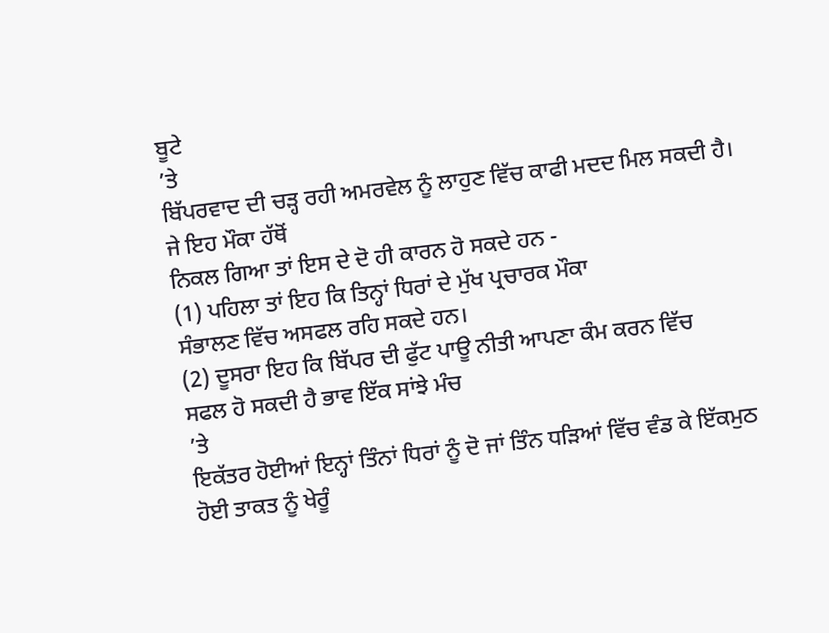ਬੂਟੇ
’ਤੇ
ਬਿੱਪਰਵਾਦ ਦੀ ਚੜ੍ਹ ਰਹੀ ਅਮਰਵੇਲ ਨੂੰ ਲਾਹੁਣ ਵਿੱਚ ਕਾਫੀ ਮਦਦ ਮਿਲ ਸਕਦੀ ਹੈ।
ਜੇ ਇਹ ਮੌਕਾ ਹੱਥੋਂ
ਨਿਕਲ ਗਿਆ ਤਾਂ ਇਸ ਦੇ ਦੋ ਹੀ ਕਾਰਨ ਹੋ ਸਕਦੇ ਹਨ -
(1) ਪਹਿਲਾ ਤਾਂ ਇਹ ਕਿ ਤਿਨ੍ਹਾਂ ਧਿਰਾਂ ਦੇ ਮੁੱਖ ਪ੍ਰਚਾਰਕ ਮੌਕਾ
ਸੰਭਾਲਣ ਵਿੱਚ ਅਸਫਲ ਰਹਿ ਸਕਦੇ ਹਨ।
(2) ਦੂਸਰਾ ਇਹ ਕਿ ਬਿੱਪਰ ਦੀ ਫੁੱਟ ਪਾਊ ਨੀਤੀ ਆਪਣਾ ਕੰਮ ਕਰਨ ਵਿੱਚ
ਸਫਲ ਹੋ ਸਕਦੀ ਹੈ ਭਾਵ ਇੱਕ ਸਾਂਝੇ ਮੰਚ
’ਤੇ
ਇਕੱਤਰ ਹੋਈਆਂ ਇਨ੍ਹਾਂ ਤਿੰਨਾਂ ਧਿਰਾਂ ਨੂੰ ਦੋ ਜਾਂ ਤਿੰਨ ਧੜਿਆਂ ਵਿੱਚ ਵੰਡ ਕੇ ਇੱਕਮੁਠ
ਹੋਈ ਤਾਕਤ ਨੂੰ ਖੇਰੂੰ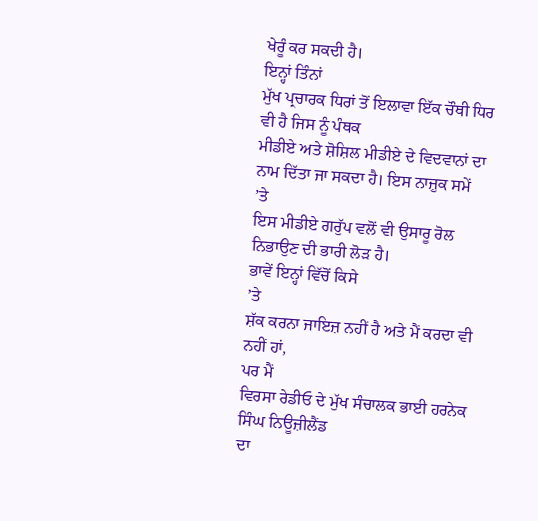ਖੇਰੂੰ ਕਰ ਸਕਦੀ ਹੈ।
ਇਨ੍ਹਾਂ ਤਿੰਨਾਂ
ਮੁੱਖ ਪ੍ਰਚਾਰਕ ਧਿਰਾਂ ਤੋਂ ਇਲਾਵਾ ਇੱਕ ਚੌਥੀ ਧਿਰ ਵੀ ਹੈ ਜਿਸ ਨੂੰ ਪੰਥਕ
ਮੀਡੀਏ ਅਤੇ ਸ਼ੋਸ਼ਿਲ ਮੀਡੀਏ ਦੇ ਵਿਦਵਾਨਾਂ ਦਾ ਨਾਮ ਦਿੱਤਾ ਜਾ ਸਕਦਾ ਹੈ। ਇਸ ਨਾਜ਼ੁਕ ਸਮੇਂ
’ਤੇ
ਇਸ ਮੀਡੀਏ ਗਰੁੱਪ ਵਲੋਂ ਵੀ ਉਸਾਰੂ ਰੋਲ ਨਿਭਾਉਣ ਦੀ ਭਾਰੀ ਲੋੜ ਹੈ।
ਭਾਵੇਂ ਇਨ੍ਹਾਂ ਵਿੱਚੋਂ ਕਿਸੇ
’ਤੇ
ਸ਼ੱਕ ਕਰਨਾ ਜਾਇਜ਼ ਨਹੀਂ ਹੈ ਅਤੇ ਮੈਂ ਕਰਦਾ ਵੀ ਨਹੀਂ ਹਾਂ,
ਪਰ ਮੈਂ
ਵਿਰਸਾ ਰੇਡੀਓ ਦੇ ਮੁੱਖ ਸੰਚਾਲਕ ਭਾਈ ਹਰਨੇਕ ਸਿੰਘ ਨਿਊਜ਼ੀਲੈਂਡ
ਦਾ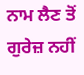ਨਾਮ ਲੈਣ ਤੋਂ ਗੁਰੇਜ਼ ਨਹੀਂ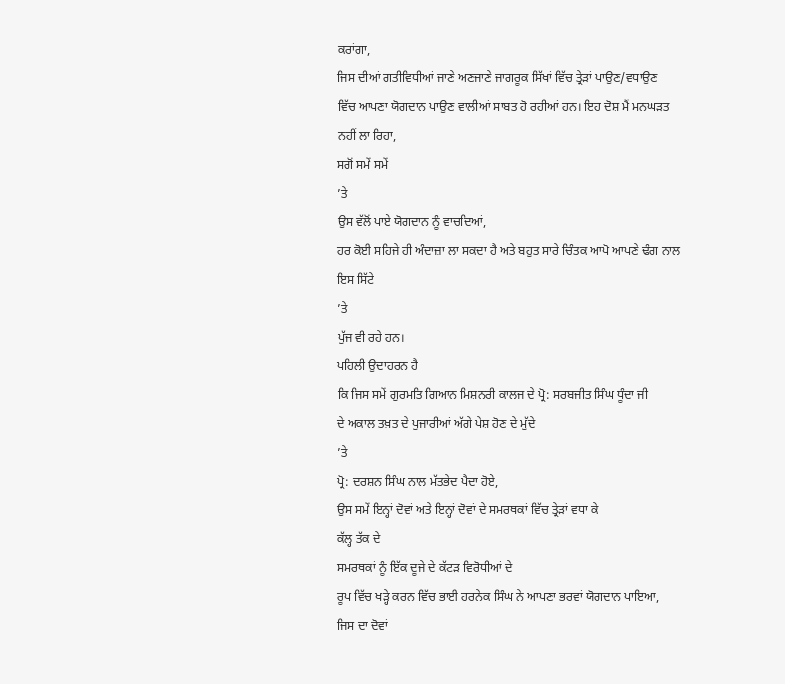ਕਰਾਂਗਾ,
ਜਿਸ ਦੀਆਂ ਗਤੀਵਿਧੀਆਂ ਜਾਣੇ ਅਣਜਾਣੇ ਜਾਗਰੂਕ ਸਿੱਖਾਂ ਵਿੱਚ ਤ੍ਰੇੜਾਂ ਪਾਉਣ/ਵਧਾਉਣ
ਵਿੱਚ ਆਪਣਾ ਯੋਗਦਾਨ ਪਾਉਣ ਵਾਲੀਆਂ ਸਾਬਤ ਹੋ ਰਹੀਆਂ ਹਨ। ਇਹ ਦੋਸ਼ ਮੈਂ ਮਨਘੜਤ
ਨਹੀਂ ਲਾ ਰਿਹਾ,
ਸਗੋਂ ਸਮੇਂ ਸਮੇਂ
’ਤੇ
ਉਸ ਵੱਲੋਂ ਪਾਏ ਯੋਗਦਾਨ ਨੂੰ ਵਾਚਦਿਆਂ,
ਹਰ ਕੋਈ ਸਹਿਜੇ ਹੀ ਅੰਦਾਜ਼ਾ ਲਾ ਸਕਦਾ ਹੈ ਅਤੇ ਬਹੁਤ ਸਾਰੇ ਚਿੰਤਕ ਆਪੋ ਆਪਣੇ ਢੰਗ ਨਾਲ
ਇਸ ਸਿੱਟੇ
’ਤੇ
ਪੁੱਜ ਵੀ ਰਹੇ ਹਨ।
ਪਹਿਲੀ ਉਦਾਹਰਨ ਹੈ
ਕਿ ਜਿਸ ਸਮੇਂ ਗੁਰਮਤਿ ਗਿਆਨ ਮਿਸ਼ਨਰੀ ਕਾਲਜ ਦੇ ਪ੍ਰੋ: ਸਰਬਜੀਤ ਸਿੰਘ ਧੂੰਦਾ ਜੀ
ਦੇ ਅਕਾਲ ਤਖ਼ਤ ਦੇ ਪੁਜਾਰੀਆਂ ਅੱਗੇ ਪੇਸ਼ ਹੋਣ ਦੇ ਮੁੱਦੇ
’ਤੇ
ਪ੍ਰੋ: ਦਰਸ਼ਨ ਸਿੰਘ ਨਾਲ ਮੱਤਭੇਦ ਪੈਦਾ ਹੋਏ,
ਉਸ ਸਮੇਂ ਇਨ੍ਹਾਂ ਦੋਵਾਂ ਅਤੇ ਇਨ੍ਹਾਂ ਦੋਵਾਂ ਦੇ ਸਮਰਥਕਾਂ ਵਿੱਚ ਤ੍ਰੇੜਾਂ ਵਧਾ ਕੇ
ਕੱਲ੍ਹ ਤੱਕ ਦੇ
ਸਮਰਥਕਾਂ ਨੂੰ ਇੱਕ ਦੂਜੇ ਦੇ ਕੱਟੜ ਵਿਰੋਧੀਆਂ ਦੇ
ਰੂਪ ਵਿੱਚ ਖੜ੍ਹੇ ਕਰਨ ਵਿੱਚ ਭਾਈ ਹਰਨੇਕ ਸਿੰਘ ਨੇ ਆਪਣਾ ਭਰਵਾਂ ਯੋਗਦਾਨ ਪਾਇਆ,
ਜਿਸ ਦਾ ਦੋਵਾਂ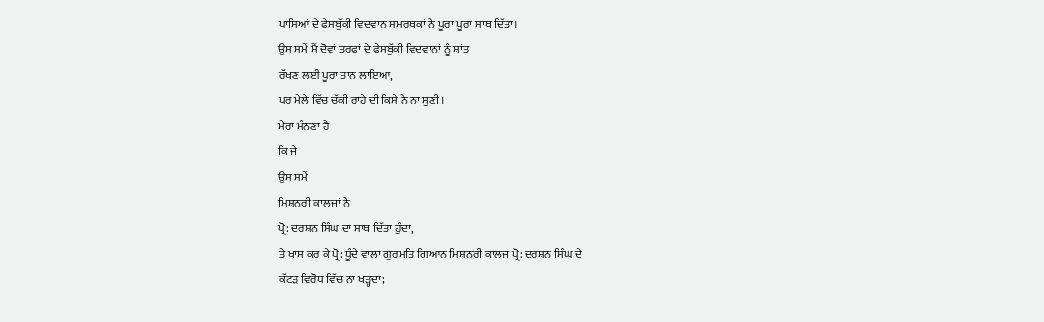ਪਾਸਿਆਂ ਦੇ ਫੇਸਬੁੱਕੀ ਵਿਦਵਾਨ ਸਮਰਥਕਾਂ ਨੇ ਪੂਰਾ ਪੂਰਾ ਸਾਥ ਦਿੱਤਾ।
ਉਸ ਸਮੇਂ ਮੈਂ ਦੋਵਾਂ ਤਰਫਾਂ ਦੇ ਫੇਸਬੁੱਕੀ ਵਿਦਵਾਨਾਂ ਨੂੰ ਸ਼ਾਂਤ
ਰੱਖਣ ਲਈ ਪੂਰਾ ਤਾਨ ਲਾਇਆ,
ਪਰ ਮੇਲੇ ਵਿੱਚ ਚੱਕੀ ਰਾਹੇ ਦੀ ਕਿਸੇ ਨੇ ਨਾ ਸੁਣੀ।
ਮੇਰਾ ਮੰਨਣਾ ਹੈ
ਕਿ ਜੇ
ਉਸ ਸਮੇਂ
ਮਿਸ਼ਨਰੀ ਕਾਲਜਾਂ ਨੇ
ਪ੍ਰੋ: ਦਰਸ਼ਨ ਸਿੰਘ ਦਾ ਸਾਥ ਦਿੱਤਾ ਹੁੰਦਾ,
ਤੇ ਖਾਸ ਕਰ ਕੇ ਪ੍ਰੋ: ਧੂੰਦੇ ਵਾਲਾ ਗੁਰਮਤਿ ਗਿਆਨ ਮਿਸ਼ਨਰੀ ਕਾਲਜ ਪ੍ਰੋ: ਦਰਸ਼ਨ ਸਿੰਘ ਦੇ
ਕੱਟੜ ਵਿਰੋਧ ਵਿੱਚ ਨਾ ਖੜ੍ਹਦਾ;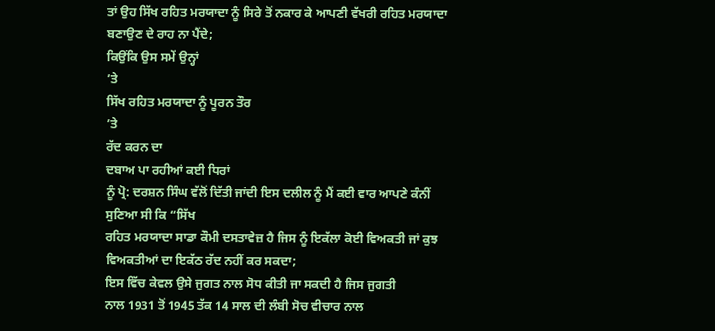ਤਾਂ ਉਹ ਸਿੱਖ ਰਹਿਤ ਮਰਯਾਦਾ ਨੂੰ ਸਿਰੇ ਤੋਂ ਨਕਾਰ ਕੇ ਆਪਣੀ ਵੱਖਰੀ ਰਹਿਤ ਮਰਯਾਦਾ
ਬਣਾਉਣ ਦੇ ਰਾਹ ਨਾ ਪੈਂਦੇ;
ਕਿਉਂਕਿ ਉਸ ਸਮੇਂ ਉਨ੍ਹਾਂ
’ਤੇ
ਸਿੱਖ ਰਹਿਤ ਮਰਯਾਦਾ ਨੂੰ ਪੂਰਨ ਤੌਰ
’ਤੇ
ਰੱਦ ਕਰਨ ਦਾ
ਦਬਾਅ ਪਾ ਰਹੀਆਂ ਕਈ ਧਿਰਾਂ
ਨੂੰ ਪ੍ਰੋ: ਦਰਸ਼ਨ ਸਿੰਘ ਵੱਲੋਂ ਦਿੱਤੀ ਜਾਂਦੀ ਇਸ ਦਲੀਲ ਨੂੰ ਮੈਂ ਕਈ ਵਾਰ ਆਪਣੇ ਕੰਨੀਂ
ਸੁਣਿਆ ਸੀ ਕਿ “ਸਿੱਖ
ਰਹਿਤ ਮਰਯਾਦਾ ਸਾਡਾ ਕੌਮੀ ਦਸਤਾਵੇਜ਼ ਹੈ ਜਿਸ ਨੂੰ ਇਕੱਲਾ ਕੋਈ ਵਿਅਕਤੀ ਜਾਂ ਕੁਝ
ਵਿਅਕਤੀਆਂ ਦਾ ਇਕੱਠ ਰੱਦ ਨਹੀਂ ਕਰ ਸਕਦਾ;
ਇਸ ਵਿੱਚ ਕੇਵਲ ਉਸੇ ਜੁਗਤ ਨਾਲ ਸੋਧ ਕੀਤੀ ਜਾ ਸਕਦੀ ਹੈ ਜਿਸ ਜੁਗਤੀ
ਨਾਲ 1931 ਤੋਂ 1945 ਤੱਕ 14 ਸਾਲ ਦੀ ਲੰਬੀ ਸੋਚ ਵੀਚਾਰ ਨਾਲ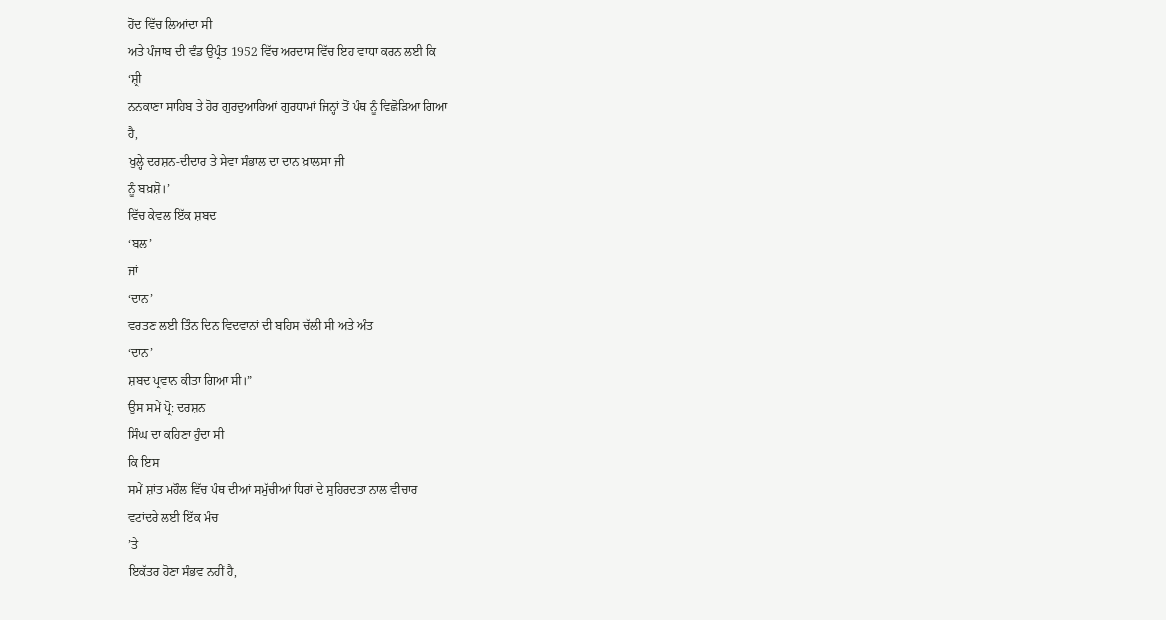ਹੋਂਦ ਵਿੱਚ ਲਿਆਂਦਾ ਸੀ
ਅਤੇ ਪੰਜਾਬ ਦੀ ਵੰਡ ਉਪ੍ਰੰਤ 1952 ਵਿੱਚ ਅਰਦਾਸ ਵਿੱਚ ਇਹ ਵਾਧਾ ਕਰਨ ਲਈ ਕਿ
‘ਸ਼੍ਰੀ
ਨਨਕਾਣਾ ਸਾਹਿਬ ਤੇ ਹੋਰ ਗੁਰਦੁਆਰਿਆਂ ਗੁਰਧਾਮਾਂ ਜਿਨ੍ਹਾਂ ਤੋਂ ਪੰਥ ਨੂੰ ਵਿਛੋੜਿਆ ਗਿਆ
ਹੈ,
ਖੁਲ੍ਹੇ ਦਰਸ਼ਨ-ਦੀਦਾਰ ਤੇ ਸੇਵਾ ਸੰਭਾਲ ਦਾ ਦਾਨ ਖ਼ਾਲਸਾ ਜੀ
ਨੂੰ ਬਖ਼ਸ਼ੋ।’
ਵਿੱਚ ਕੇਵਲ ਇੱਕ ਸ਼ਬਦ
‘ਬਲ’
ਜਾਂ
‘ਦਾਨ’
ਵਰਤਣ ਲਈ ਤਿੰਨ ਦਿਨ ਵਿਦਵਾਨਾਂ ਦੀ ਬਹਿਸ ਚੱਲੀ ਸੀ ਅਤੇ ਅੰਤ
‘ਦਾਨ’
ਸ਼ਬਦ ਪ੍ਰਵਾਨ ਕੀਤਾ ਗਿਆ ਸੀ।”
ਉਸ ਸਮੇਂ ਪ੍ਰੋ: ਦਰਸ਼ਨ
ਸਿੰਘ ਦਾ ਕਹਿਣਾ ਹੁੰਦਾ ਸੀ
ਕਿ ਇਸ
ਸਮੇਂ ਸ਼ਾਂਤ ਮਹੌਲ ਵਿੱਚ ਪੰਥ ਦੀਆਂ ਸਮੁੱਚੀਆਂ ਧਿਰਾਂ ਦੇ ਸੁਹਿਰਦਤਾ ਨਾਲ ਵੀਚਾਰ
ਵਟਾਂਦਰੇ ਲਈ ਇੱਕ ਮੰਚ
’ਤੇ
ਇਕੱਤਰ ਹੋਣਾ ਸੰਭਵ ਨਹੀਂ ਹੈ,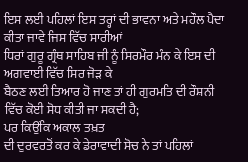ਇਸ ਲਈ ਪਹਿਲਾਂ ਇਸ ਤਰ੍ਹਾਂ ਦੀ ਭਾਵਨਾ ਅਤੇ ਮਹੌਲ ਪੈਦਾ ਕੀਤਾ ਜਾਵੇ ਜਿਸ ਵਿੱਚ ਸਾਰੀਆਂ
ਧਿਰਾਂ ਗੁਰੂ ਗ੍ਰੰਥ ਸਾਹਿਬ ਜੀ ਨੂੰ ਸਿਰਮੌਰ ਮੰਨ ਕੇ ਇਸ ਦੀ ਅਗਵਾਈ ਵਿੱਚ ਸਿਰ ਜੋੜ ਕੇ
ਬੈਠਣ ਲਈ ਤਿਆਰ ਹੋ ਜਾਣ ਤਾਂ ਹੀ ਗੁਰਮਤਿ ਦੀ ਰੌਸ਼ਨੀ ਵਿੱਚ ਕੋਈ ਸੋਧ ਕੀਤੀ ਜਾ ਸਕਦੀ ਹੈ;
ਪਰ ਕਿਉਂਕਿ ਅਕਾਲ ਤਖ਼ਤ
ਦੀ ਦੁਰਵਰਤੋਂ ਕਰ ਕੇ ਡੇਰਾਵਾਦੀ ਸੋਚ ਨੇ ਤਾਂ ਪਹਿਲਾਂ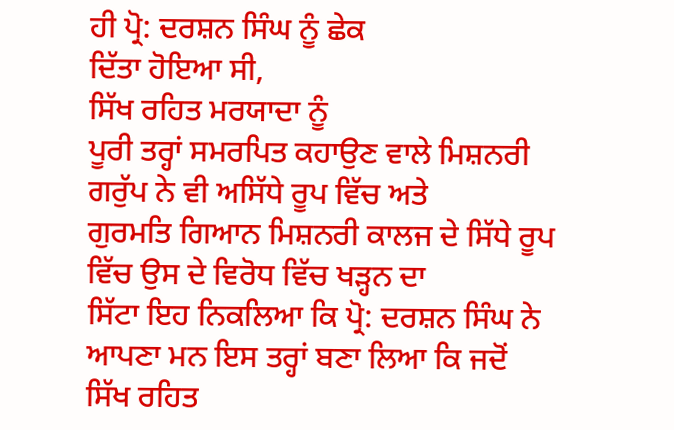ਹੀ ਪ੍ਰੋ: ਦਰਸ਼ਨ ਸਿੰਘ ਨੂੰ ਛੇਕ
ਦਿੱਤਾ ਹੋਇਆ ਸੀ,
ਸਿੱਖ ਰਹਿਤ ਮਰਯਾਦਾ ਨੂੰ
ਪੂਰੀ ਤਰ੍ਹਾਂ ਸਮਰਪਿਤ ਕਹਾਉਣ ਵਾਲੇ ਮਿਸ਼ਨਰੀ ਗਰੁੱਪ ਨੇ ਵੀ ਅਸਿੱਧੇ ਰੂਪ ਵਿੱਚ ਅਤੇ
ਗੁਰਮਤਿ ਗਿਆਨ ਮਿਸ਼ਨਰੀ ਕਾਲਜ ਦੇ ਸਿੱਧੇ ਰੂਪ ਵਿੱਚ ਉਸ ਦੇ ਵਿਰੋਧ ਵਿੱਚ ਖੜ੍ਹਨ ਦਾ
ਸਿੱਟਾ ਇਹ ਨਿਕਲਿਆ ਕਿ ਪ੍ਰੋ: ਦਰਸ਼ਨ ਸਿੰਘ ਨੇ ਆਪਣਾ ਮਨ ਇਸ ਤਰ੍ਹਾਂ ਬਣਾ ਲਿਆ ਕਿ ਜਦੋਂ
ਸਿੱਖ ਰਹਿਤ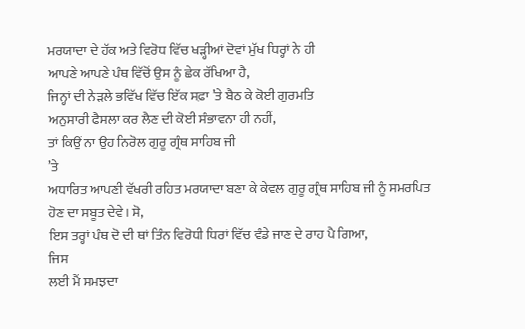ਮਰਯਾਦਾ ਦੇ ਹੱਕ ਅਤੇ ਵਿਰੋਧ ਵਿੱਚ ਖੜ੍ਹੀਆਂ ਦੋਵਾਂ ਮੁੱਖ ਧਿਰ੍ਹਾਂ ਨੇ ਹੀ
ਆਪਣੇ ਆਪਣੇ ਪੰਥ ਵਿੱਚੋਂ ਉਸ ਨੂੰ ਛੇਕ ਰੱਖਿਆ ਹੈ,
ਜਿਨ੍ਹਾਂ ਦੀ ਨੇੜਲੇ ਭਵਿੱਖ ਵਿੱਚ ਇੱਕ ਸਫ਼ਾ ’ਤੇ ਬੈਠ ਕੇ ਕੋਈ ਗੁਰਮਤਿ
ਅਨੁਸਾਰੀ ਫੈਸਲਾ ਕਰ ਲੈਣ ਦੀ ਕੋਈ ਸੰਭਾਵਨਾ ਹੀ ਨਹੀਂ,
ਤਾਂ ਕਿਉਂ ਨਾ ਉਹ ਨਿਰੋਲ ਗੁਰੂ ਗ੍ਰੰਥ ਸਾਹਿਬ ਜੀ
’ਤੇ
ਅਧਾਰਿਤ ਆਪਣੀ ਵੱਖਰੀ ਰਹਿਤ ਮਰਯਾਦਾ ਬਣਾ ਕੇ ਕੇਵਲ ਗੁਰੂ ਗ੍ਰੰਥ ਸਾਹਿਬ ਜੀ ਨੂੰ ਸਮਰਪਿਤ
ਹੋਣ ਦਾ ਸਬੂਤ ਦੇਵੇ। ਸੋ,
ਇਸ ਤਰ੍ਹਾਂ ਪੰਥ ਦੋ ਦੀ ਥਾਂ ਤਿੰਨ ਵਿਰੋਧੀ ਧਿਰਾਂ ਵਿੱਚ ਵੰਡੇ ਜਾਣ ਦੇ ਰਾਹ ਪੈ ਗਿਆ,
ਜਿਸ
ਲਈ ਮੈਂ ਸਮਝਦਾ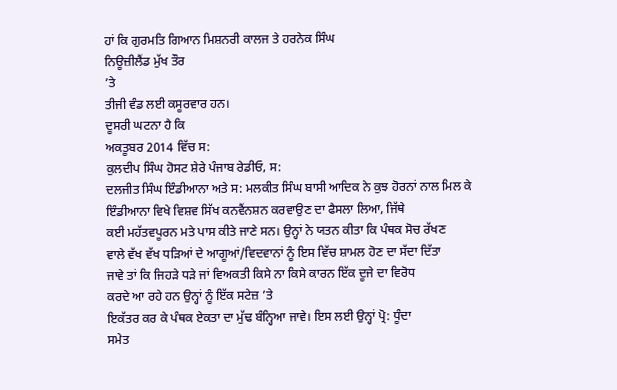ਹਾਂ ਕਿ ਗੁਰਮਤਿ ਗਿਆਨ ਮਿਸ਼ਨਰੀ ਕਾਲਜ ਤੇ ਹਰਨੇਕ ਸਿੰਘ
ਨਿਊਜ਼ੀਲੈਂਡ ਮੁੱਖ ਤੌਰ
’ਤੇ
ਤੀਜੀ ਵੰਡ ਲਈ ਕਸੂਰਵਾਰ ਹਨ।
ਦੂਸਰੀ ਘਟਨਾ ਹੈ ਕਿ
ਅਕਤੂਬਰ 2014 ਵਿੱਚ ਸ:
ਕੁਲਦੀਪ ਸਿੰਘ ਹੋਸਟ ਸ਼ੇਰੇ ਪੰਜਾਬ ਰੇਡੀਓ, ਸ:
ਦਲਜੀਤ ਸਿੰਘ ਇੰਡੀਆਨਾ ਅਤੇ ਸ: ਮਲਕੀਤ ਸਿੰਘ ਬਾਸੀ ਆਦਿਕ ਨੇ ਕੁਝ ਹੋਰਨਾਂ ਨਾਲ ਮਿਲ ਕੇ
ਇੰਡੀਆਨਾ ਵਿਖੇ ਵਿਸ਼ਵ ਸਿੱਖ ਕਨਵੈਂਨਸ਼ਨ ਕਰਵਾਉਣ ਦਾ ਫੈਸਲਾ ਲਿਆ, ਜਿੱਥੇ
ਕਈ ਮਹੱਤਵਪੂਰਨ ਮਤੇ ਪਾਸ ਕੀਤੇ ਜਾਣੇ ਸਨ। ਉਨ੍ਹਾਂ ਨੇ ਯਤਨ ਕੀਤਾ ਕਿ ਪੰਥਕ ਸੋਚ ਰੱਖਣ
ਵਾਲੇ ਵੱਖ ਵੱਖ ਧੜਿਆਂ ਦੇ ਆਗੂਆਂ/ਵਿਦਵਾਨਾਂ ਨੂੰ ਇਸ ਵਿੱਚ ਸ਼ਾਮਲ ਹੋਣ ਦਾ ਸੱਦਾ ਦਿੱਤਾ
ਜਾਵੇ ਤਾਂ ਕਿ ਜਿਹੜੇ ਧੜੇ ਜਾਂ ਵਿਅਕਤੀ ਕਿਸੇ ਨਾ ਕਿਸੇ ਕਾਰਨ ਇੱਕ ਦੂਜੇ ਦਾ ਵਿਰੋਧ
ਕਰਦੇ ਆ ਰਹੇ ਹਨ ਉਨ੍ਹਾਂ ਨੂੰ ਇੱਕ ਸਟੇਜ਼ ’ਤੇ
ਇਕੱਤਰ ਕਰ ਕੇ ਪੰਥਕ ਏਕਤਾ ਦਾ ਮੁੱਢ ਬੰਨ੍ਹਿਆ ਜਾਵੇ। ਇਸ ਲਈ ਉਨ੍ਹਾਂ ਪ੍ਰੋ: ਧੂੰਦਾ
ਸਮੇਤ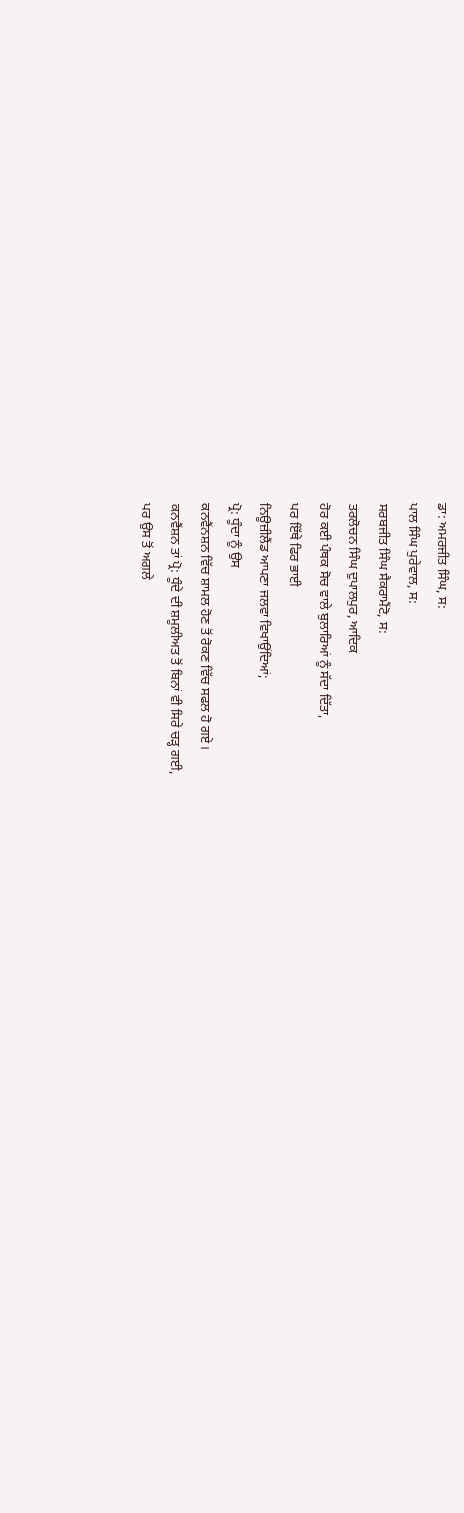ਡਾ: ਅਮਰਜੀਤ ਸਿੰਘ, ਸ:
ਪਾਲ ਸਿੰਘ ਪੁਰੇਵਾਲ, ਸ:
ਸਰਬਜੀਤ ਸਿੰਘ ਸੈਕਰਾਮੈਂਟੋ, ਸ:
ਤਰਲੋਚਨ ਸਿੰਘ ਦੁਪਾਲਪੁਰ, ਆਦਿਕ
ਹੋਰ ਕਈ ਪੰਥਕ ਸੋਚ ਵਾਲੇ ਬੁਲਾਰਿਆਂ ਨੂੰ ਸੱਦਾ ਦਿੱਤਾ,
ਪਰ ਇੱਥੇ ਫਿਰ ਭਾਈ
ਨਿਊਜ਼ੀਲੈਂਡ ਆਪਣਾ ਜਲਵਾ ਵਿਖਾਉਂਦਿਆਂ;
ਪ੍ਰੋ: ਧੂੰਦਾ ਨੂੰ ਉਸ
ਕਨਵੈਂਨਸ਼ਨ ਵਿੱਚ ਸ਼ਾਮਲ ਹੋਣ ਤੋਂ ਰੋਕਣ ਵਿੱਚ ਸਫਲ ਹੋ ਗਏ।
ਕਨਵੈਂਸ਼ਨ ਤਾਂ ਪ੍ਰੋ: ਧੂੰਦੇ ਦੀ ਸ਼ਮੂਲੀਅਤ ਤੋਂ ਬਿਨਾਂ ਵੀ ਸਿਰੇ ਚੜ੍ਹ ਗਈ,
ਪਰ ਉਸ ਤੋਂ ਅਗਲੇ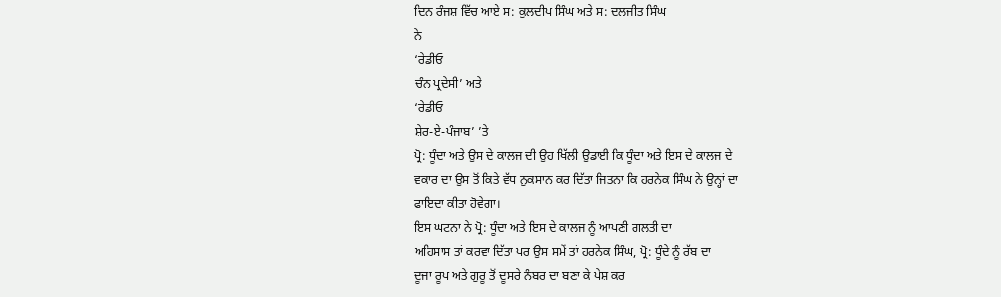ਦਿਨ ਰੰਜਸ਼ ਵਿੱਚ ਆਏ ਸ: ਕੁਲਦੀਪ ਸਿੰਘ ਅਤੇ ਸ: ਦਲਜੀਤ ਸਿੰਘ
ਨੇ
‘ਰੇਡੀਓ
ਚੰਨ ਪ੍ਰਦੇਸੀ’ ਅਤੇ
‘ਰੇਡੀਓ
ਸ਼ੇਰ-ਏ-ਪੰਜਾਬ’ ’ਤੇ
ਪ੍ਰੋ: ਧੂੰਦਾ ਅਤੇ ਉਸ ਦੇ ਕਾਲਜ ਦੀ ਉਹ ਖਿੱਲੀ ਉਡਾਈ ਕਿ ਧੂੰਦਾ ਅਤੇ ਇਸ ਦੇ ਕਾਲਜ ਦੇ
ਵਕਾਰ ਦਾ ਉਸ ਤੋਂ ਕਿਤੇ ਵੱਧ ਨੁਕਸਾਨ ਕਰ ਦਿੱਤਾ ਜਿਤਨਾ ਕਿ ਹਰਨੇਕ ਸਿੰਘ ਨੇ ਉਨ੍ਹਾਂ ਦਾ
ਫਾਇਦਾ ਕੀਤਾ ਹੋਵੇਗਾ।
ਇਸ ਘਟਨਾ ਨੇ ਪ੍ਰੋ: ਧੂੰਦਾ ਅਤੇ ਇਸ ਦੇ ਕਾਲਜ ਨੂੰ ਆਪਣੀ ਗਲਤੀ ਦਾ
ਅਹਿਸਾਸ ਤਾਂ ਕਰਵਾ ਦਿੱਤਾ ਪਰ ਉਸ ਸਮੇਂ ਤਾਂ ਹਰਨੇਕ ਸਿੰਘ, ਪ੍ਰੋ: ਧੂੰਦੇ ਨੂੰ ਰੱਬ ਦਾ
ਦੂਜਾ ਰੂਪ ਅਤੇ ਗੁਰੂ ਤੋਂ ਦੂਸਰੇ ਨੰਬਰ ਦਾ ਬਣਾ ਕੇ ਪੇਸ਼ ਕਰ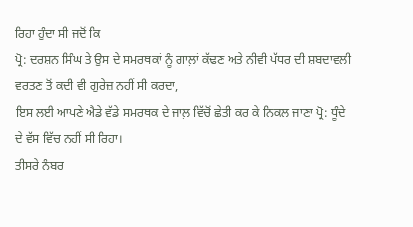ਰਿਹਾ ਹੁੰਦਾ ਸੀ ਜਦੋਂ ਕਿ
ਪ੍ਰੋ: ਦਰਸ਼ਨ ਸਿੰਘ ਤੇ ਉਸ ਦੇ ਸਮਰਥਕਾਂ ਨੂੰ ਗਾਲ਼ਾਂ ਕੱਢਣ ਅਤੇ ਨੀਵੀ ਪੱਧਰ ਦੀ ਸ਼ਬਦਾਵਲੀ
ਵਰਤਣ ਤੋਂ ਕਦੀ ਵੀ ਗੁਰੇਜ਼ ਨਹੀਂ ਸੀ ਕਰਦਾ,
ਇਸ ਲਈ ਆਪਣੇ ਐਡੇ ਵੱਡੇ ਸਮਰਥਕ ਦੇ ਜਾਲ਼ ਵਿੱਚੋਂ ਛੇਤੀ ਕਰ ਕੇ ਨਿਕਲ ਜਾਣਾ ਪ੍ਰੋ: ਧੂੰਦੇ
ਦੇ ਵੱਸ ਵਿੱਚ ਨਹੀਂ ਸੀ ਰਿਹਾ।
ਤੀਸਰੇ ਨੰਬਰ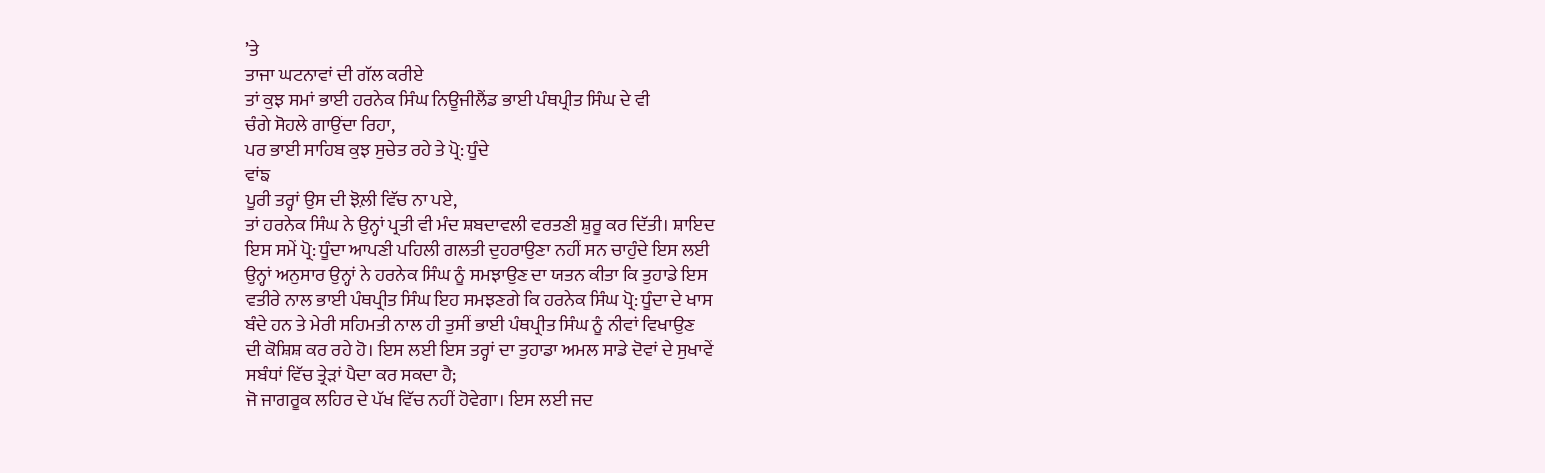’ਤੇ
ਤਾਜਾ ਘਟਨਾਵਾਂ ਦੀ ਗੱਲ ਕਰੀਏ
ਤਾਂ ਕੁਝ ਸਮਾਂ ਭਾਈ ਹਰਨੇਕ ਸਿੰਘ ਨਿਊਜੀਲੈਂਡ ਭਾਈ ਪੰਥਪ੍ਰੀਤ ਸਿੰਘ ਦੇ ਵੀ
ਚੰਗੇ ਸੋਹਲੇ ਗਾਉਂਦਾ ਰਿਹਾ,
ਪਰ ਭਾਈ ਸਾਹਿਬ ਕੁਝ ਸੁਚੇਤ ਰਹੇ ਤੇ ਪ੍ਰੋ: ਧੂੰਦੇ
ਵਾਂਙ
ਪੂਰੀ ਤਰ੍ਹਾਂ ਉਸ ਦੀ ਝੋਲ਼ੀ ਵਿੱਚ ਨਾ ਪਏ,
ਤਾਂ ਹਰਨੇਕ ਸਿੰਘ ਨੇ ਉਨ੍ਹਾਂ ਪ੍ਰਤੀ ਵੀ ਮੰਦ ਸ਼ਬਦਾਵਲੀ ਵਰਤਣੀ ਸ਼ੁਰੂ ਕਰ ਦਿੱਤੀ। ਸ਼ਾਇਦ
ਇਸ ਸਮੇਂ ਪ੍ਰੋ: ਧੂੰਦਾ ਆਪਣੀ ਪਹਿਲੀ ਗਲਤੀ ਦੁਹਰਾਉਣਾ ਨਹੀਂ ਸਨ ਚਾਹੁੰਦੇ ਇਸ ਲਈ
ਉਨ੍ਹਾਂ ਅਨੁਸਾਰ ਉਨ੍ਹਾਂ ਨੇ ਹਰਨੇਕ ਸਿੰਘ ਨੂੰ ਸਮਝਾਉਣ ਦਾ ਯਤਨ ਕੀਤਾ ਕਿ ਤੁਹਾਡੇ ਇਸ
ਵਤੀਰੇ ਨਾਲ ਭਾਈ ਪੰਥਪ੍ਰੀਤ ਸਿੰਘ ਇਹ ਸਮਝਣਗੇ ਕਿ ਹਰਨੇਕ ਸਿੰਘ ਪ੍ਰੋ: ਧੂੰਦਾ ਦੇ ਖਾਸ
ਬੰਦੇ ਹਨ ਤੇ ਮੇਰੀ ਸਹਿਮਤੀ ਨਾਲ ਹੀ ਤੁਸੀਂ ਭਾਈ ਪੰਥਪ੍ਰੀਤ ਸਿੰਘ ਨੂੰ ਨੀਵਾਂ ਵਿਖਾਉਣ
ਦੀ ਕੋਸ਼ਿਸ਼ ਕਰ ਰਹੇ ਹੋ। ਇਸ ਲਈ ਇਸ ਤਰ੍ਹਾਂ ਦਾ ਤੁਹਾਡਾ ਅਮਲ ਸਾਡੇ ਦੋਵਾਂ ਦੇ ਸੁਖਾਵੇਂ
ਸਬੰਧਾਂ ਵਿੱਚ ਤ੍ਰੇੜਾਂ ਪੈਦਾ ਕਰ ਸਕਦਾ ਹੈ;
ਜੋ ਜਾਗਰੂਕ ਲਹਿਰ ਦੇ ਪੱਖ ਵਿੱਚ ਨਹੀਂ ਹੋਵੇਗਾ। ਇਸ ਲਈ ਜਦ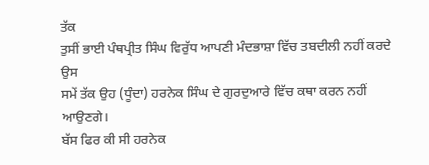ਤੱਕ
ਤੁਸੀਂ ਭਾਈ ਪੰਥਪ੍ਰੀਤ ਸਿੰਘ ਵਿਰੁੱਧ ਆਪਣੀ ਮੰਦਭਾਸ਼ਾ ਵਿੱਚ ਤਬਦੀਲੀ ਨਹੀਂ ਕਰਦੇ ਉਸ
ਸਮੇਂ ਤੱਕ ਉਹ (ਧੂੰਦਾ) ਹਰਨੇਕ ਸਿੰਘ ਦੇ ਗੁਰਦੁਆਰੇ ਵਿੱਚ ਕਥਾ ਕਰਨ ਨਹੀਂ ਆਉਣਗੇ।
ਬੱਸ ਫਿਰ ਕੀ ਸੀ ਹਰਨੇਕ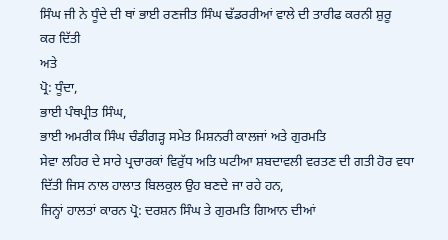ਸਿੰਘ ਜੀ ਨੇ ਧੂੰਦੇ ਦੀ ਥਾਂ ਭਾਈ ਰਣਜੀਤ ਸਿੰਘ ਢੱਡਰਰੀਆਂ ਵਾਲੇ ਦੀ ਤਾਰੀਫ ਕਰਨੀ ਸ਼ੁਰੂ
ਕਰ ਦਿੱਤੀ
ਅਤੇ
ਪ੍ਰੋ: ਧੂੰਦਾ,
ਭਾਈ ਪੰਥਪ੍ਰੀਤ ਸਿੰਘ,
ਭਾਈ ਅਮਰੀਕ ਸਿੰਘ ਚੰਡੀਗੜ੍ਹ ਸਮੇਤ ਮਿਸ਼ਨਰੀ ਕਾਲਜਾਂ ਅਤੇ ਗੁਰਮਤਿ
ਸੇਵਾ ਲਹਿਰ ਦੇ ਸਾਰੇ ਪ੍ਰਚਾਰਕਾਂ ਵਿਰੁੱਧ ਅਤਿ ਘਟੀਆ ਸ਼ਬਦਾਵਲੀ ਵਰਤਣ ਦੀ ਗਤੀ ਹੋਰ ਵਧਾ
ਦਿੱਤੀ ਜਿਸ ਨਾਲ ਹਾਲਾਤ ਬਿਲਕੁਲ ਉਹ ਬਣਦੇ ਜਾ ਰਹੇ ਹਨ,
ਜਿਨ੍ਹਾਂ ਹਾਲਤਾਂ ਕਾਰਨ ਪ੍ਰੋ: ਦਰਸ਼ਨ ਸਿੰਘ ਤੇ ਗੁਰਮਤਿ ਗਿਆਨ ਦੀਆਂ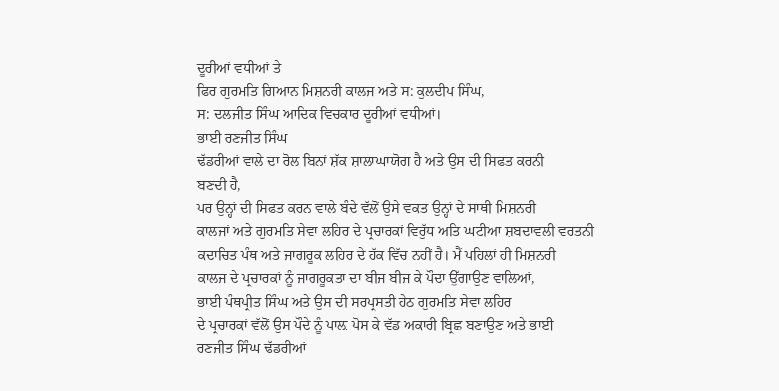ਦੂਰੀਆਂ ਵਧੀਆਂ ਤੇ
ਫਿਰ ਗੁਰਮਤਿ ਗਿਆਨ ਮਿਸ਼ਨਰੀ ਕਾਲਜ ਅਤੇ ਸ: ਕੁਲਦੀਪ ਸਿੰਘ,
ਸ: ਦਲਜੀਤ ਸਿੰਘ ਆਦਿਕ ਵਿਚਕਾਰ ਦੂਰੀਆਂ ਵਧੀਆਂ।
ਭਾਈ ਰਣਜੀਤ ਸਿੰਘ
ਢੱਡਰੀਆਂ ਵਾਲੇ ਦਾ ਰੋਲ ਬਿਨਾਂ ਸ਼ੱਕ ਸ਼ਾਲਾਘਾਯੋਗ ਹੈ ਅਤੇ ਉਸ ਦੀ ਸਿਫਤ ਕਰਨੀ
ਬਣਦੀ ਹੈ,
ਪਰ ਉਨ੍ਹਾਂ ਦੀ ਸਿਫਤ ਕਰਨ ਵਾਲੇ ਬੰਦੇ ਵੱਲੋਂ ਉਸੇ ਵਕਤ ਉਨ੍ਹਾਂ ਦੇ ਸਾਥੀ ਮਿਸ਼ਨਰੀ
ਕਾਲਜਾਂ ਅਤੇ ਗੁਰਮਤਿ ਸੇਵਾ ਲਹਿਰ ਦੇ ਪ੍ਰਚਾਰਕਾਂ ਵਿਰੁੱਧ ਅਤਿ ਘਟੀਆ ਸ਼ਬਦਾਵਲੀ ਵਰਤਨੀ
ਕਦਾਚਿਤ ਪੰਥ ਅਤੇ ਜਾਗਰੂਕ ਲਹਿਰ ਦੇ ਹੱਕ ਵਿੱਚ ਨਹੀਂ ਹੈ। ਮੈਂ ਪਹਿਲਾਂ ਹੀ ਮਿਸ਼ਨਰੀ
ਕਾਲਜ ਦੇ ਪ੍ਰਚਾਰਕਾਂ ਨੂੰ ਜਾਗਰੂਕਤਾ ਦਾ ਬੀਜ ਬੀਜ ਕੇ ਪੌਦਾ ਉੱਗਾਉਣ ਵਾਲਿਆਂ,
ਭਾਈ ਪੰਥਪ੍ਰੀਤ ਸਿੰਘ ਅਤੇ ਉਸ ਦੀ ਸਰਪ੍ਰਸਤੀ ਹੇਠ ਗੁਰਮਤਿ ਸੇਵਾ ਲਹਿਰ
ਦੇ ਪ੍ਰਚਾਰਕਾਂ ਵੱਲੋਂ ਉਸ ਪੌਦੇ ਨੂੰ ਪਾਲ਼ ਪੋਸ ਕੇ ਵੱਡ ਅਕਾਰੀ ਬ੍ਰਿਛ ਬਣਾਉਣ ਅਤੇ ਭਾਈ
ਰਣਜੀਤ ਸਿੰਘ ਢੱਡਰੀਆਂ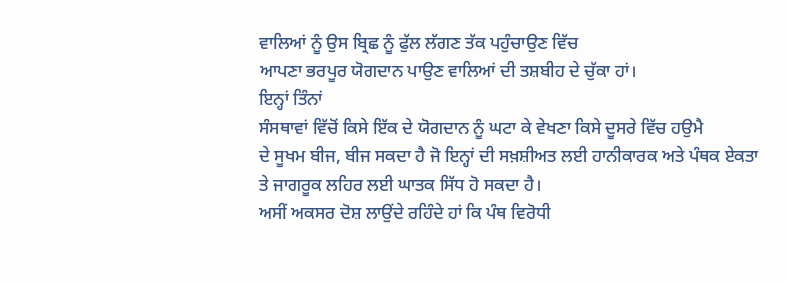ਵਾਲਿਆਂ ਨੂੰ ਉਸ ਬ੍ਰਿਛ ਨੂੰ ਫੁੱਲ ਲੱਗਣ ਤੱਕ ਪਹੁੰਚਾਉਣ ਵਿੱਚ
ਆਪਣਾ ਭਰਪੂਰ ਯੋਗਦਾਨ ਪਾਉਣ ਵਾਲਿਆਂ ਦੀ ਤਸ਼ਬੀਹ ਦੇ ਚੁੱਕਾ ਹਾਂ।
ਇਨ੍ਹਾਂ ਤਿੰਨਾਂ
ਸੰਸਥਾਵਾਂ ਵਿੱਚੋਂ ਕਿਸੇ ਇੱਕ ਦੇ ਯੋਗਦਾਨ ਨੂੰ ਘਟਾ ਕੇ ਵੇਖਣਾ ਕਿਸੇ ਦੂਸਰੇ ਵਿੱਚ ਹਉਮੈ
ਦੇ ਸੂਖਮ ਬੀਜ, ਬੀਜ ਸਕਦਾ ਹੈ ਜੋ ਇਨ੍ਹਾਂ ਦੀ ਸਖ਼ਸ਼ੀਅਤ ਲਈ ਹਾਨੀਕਾਰਕ ਅਤੇ ਪੰਥਕ ਏਕਤਾ
ਤੇ ਜਾਗਰੂਕ ਲਹਿਰ ਲਈ ਘਾਤਕ ਸਿੱਧ ਹੋ ਸਕਦਾ ਹੈ।
ਅਸੀਂ ਅਕਸਰ ਦੋਸ਼ ਲਾਉਂਦੇ ਰਹਿੰਦੇ ਹਾਂ ਕਿ ਪੰਥ ਵਿਰੋਧੀ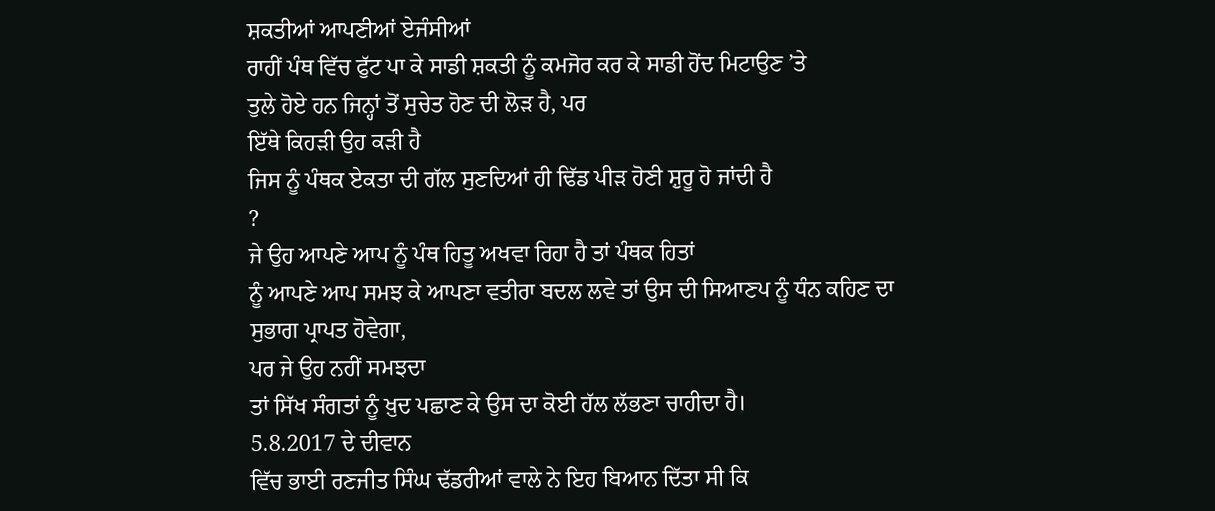ਸ਼ਕਤੀਆਂ ਆਪਣੀਆਂ ਏਜੰਸੀਆਂ
ਰਾਹੀਂ ਪੰਥ ਵਿੱਚ ਫੁੱਟ ਪਾ ਕੇ ਸਾਡੀ ਸ਼ਕਤੀ ਨੂੰ ਕਮਜੋਰ ਕਰ ਕੇ ਸਾਡੀ ਹੋਂਦ ਮਿਟਾਉਣ ’ਤੇ
ਤੁਲੇ ਹੋਏ ਹਨ ਜਿਨ੍ਹਾਂ ਤੋਂ ਸੁਚੇਤ ਹੋਣ ਦੀ ਲੋੜ ਹੈ, ਪਰ
ਇੱਥੇ ਕਿਹੜੀ ਉਹ ਕੜੀ ਹੈ
ਜਿਸ ਨੂੰ ਪੰਥਕ ਏਕਤਾ ਦੀ ਗੱਲ ਸੁਣਦਿਆਂ ਹੀ ਢਿੱਡ ਪੀੜ ਹੋਣੀ ਸ਼ੁਰੂ ਹੋ ਜਾਂਦੀ ਹੈ
?
ਜੇ ਉਹ ਆਪਣੇ ਆਪ ਨੂੰ ਪੰਥ ਹਿਤੂ ਅਖਵਾ ਰਿਹਾ ਹੈ ਤਾਂ ਪੰਥਕ ਹਿਤਾਂ
ਨੂੰ ਆਪਣੇ ਆਪ ਸਮਝ ਕੇ ਆਪਣਾ ਵਤੀਰਾ ਬਦਲ ਲਵੇ ਤਾਂ ਉਸ ਦੀ ਸਿਆਣਪ ਨੂੰ ਧੰਨ ਕਹਿਣ ਦਾ
ਸੁਭਾਗ ਪ੍ਰਾਪਤ ਹੋਵੇਗਾ,
ਪਰ ਜੇ ਉਹ ਨਹੀਂ ਸਮਝਦਾ
ਤਾਂ ਸਿੱਖ ਸੰਗਤਾਂ ਨੂੰ ਖ਼ੁਦ ਪਛਾਣ ਕੇ ਉਸ ਦਾ ਕੋਈ ਹੱਲ ਲੱਭਣਾ ਚਾਹੀਦਾ ਹੈ।
5.8.2017 ਦੇ ਦੀਵਾਨ
ਵਿੱਚ ਭਾਈ ਰਣਜੀਤ ਸਿੰਘ ਢੱਡਰੀਆਂ ਵਾਲੇ ਨੇ ਇਹ ਬਿਆਨ ਦਿੱਤਾ ਸੀ ਕਿ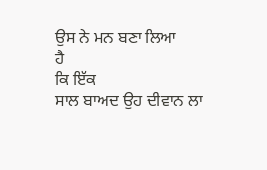ਉਸ ਨੇ ਮਨ ਬਣਾ ਲਿਆ
ਹੈ
ਕਿ ਇੱਕ
ਸਾਲ ਬਾਅਦ ਉਹ ਦੀਵਾਨ ਲਾ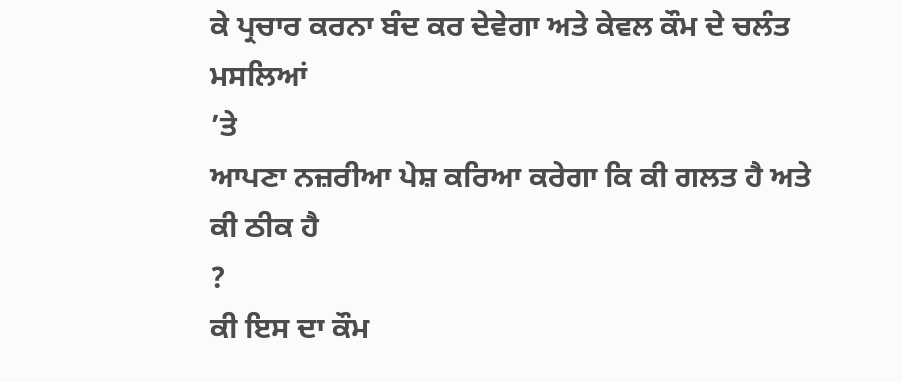ਕੇ ਪ੍ਰਚਾਰ ਕਰਨਾ ਬੰਦ ਕਰ ਦੇਵੇਗਾ ਅਤੇ ਕੇਵਲ ਕੌਮ ਦੇ ਚਲੰਤ
ਮਸਲਿਆਂ
’ਤੇ
ਆਪਣਾ ਨਜ਼ਰੀਆ ਪੇਸ਼ ਕਰਿਆ ਕਰੇਗਾ ਕਿ ਕੀ ਗਲਤ ਹੈ ਅਤੇ ਕੀ ਠੀਕ ਹੈ
?
ਕੀ ਇਸ ਦਾ ਕੌਮ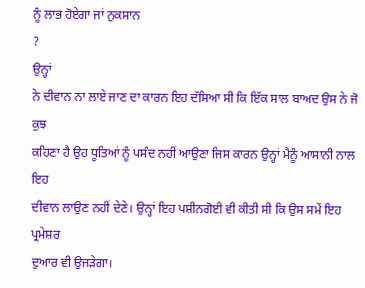ਨੂੰ ਲਾਭ ਹੋਏਗਾ ਜਾਂ ਨੁਕਸਾਨ
?
ਉਨ੍ਹਾਂ
ਨੇ ਦੀਵਾਨ ਨਾ ਲਾਏ ਜਾਣ ਦਾ ਕਾਰਨ ਇਹ ਦੱਸਿਆ ਸੀ ਕਿ ਇੱਕ ਸਾਲ ਬਾਅਦ ਉਸ ਨੇ ਜੋ ਕੁਝ
ਕਹਿਣਾ ਹੈ ਉਹ ਧੂਤਿਆਂ ਨੂੰ ਪਸੰਦ ਨਹੀਂ ਆਉਣਾ ਜਿਸ ਕਾਰਨ ਉਨ੍ਹਾਂ ਮੈਨੂੰ ਆਸਾਨੀ ਨਾਲ ਇਹ
ਦੀਵਾਨ ਲਾਉਣ ਨਹੀਂ ਦੇਣੇ। ਉਨ੍ਹਾਂ ਇਹ ਪਸ਼ੀਨਗੋਈ ਵੀ ਕੀਤੀ ਸੀ ਕਿ ਉਸ ਸਮੇਂ ਇਹ ਪ੍ਰਮੇਸ਼ਰ
ਦੁਆਰ ਵੀ ਉਜੜੇਗਾ।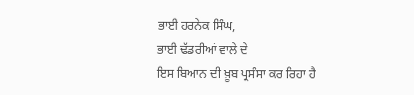ਭਾਈ ਹਰਨੇਕ ਸਿੰਘ,
ਭਾਈ ਢੱਡਰੀਆਂ ਵਾਲੇ ਦੇ
ਇਸ ਬਿਆਨ ਦੀ ਖ਼ੂਬ ਪ੍ਰਸੰਸਾ ਕਰ ਰਿਹਾ ਹੈ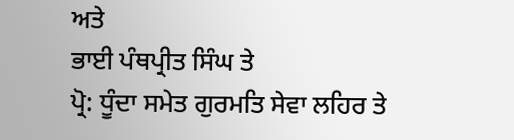ਅਤੇ
ਭਾਈ ਪੰਥਪ੍ਰੀਤ ਸਿੰਘ ਤੇ
ਪ੍ਰੋ: ਧੂੰਦਾ ਸਮੇਤ ਗੁਰਮਤਿ ਸੇਵਾ ਲਹਿਰ ਤੇ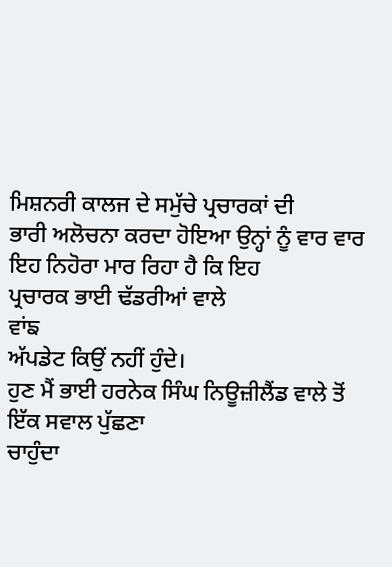ਮਿਸ਼ਨਰੀ ਕਾਲਜ ਦੇ ਸਮੁੱਚੇ ਪ੍ਰਚਾਰਕਾਂ ਦੀ
ਭਾਰੀ ਅਲੋਚਨਾ ਕਰਦਾ ਹੋਇਆ ਉਨ੍ਹਾਂ ਨੂੰ ਵਾਰ ਵਾਰ ਇਹ ਨਿਹੋਰਾ ਮਾਰ ਰਿਹਾ ਹੈ ਕਿ ਇਹ
ਪ੍ਰਚਾਰਕ ਭਾਈ ਢੱਡਰੀਆਂ ਵਾਲੇ
ਵਾਂਙ
ਅੱਪਡੇਟ ਕਿਉਂ ਨਹੀਂ ਹੁੰਦੇ।
ਹੁਣ ਮੈਂ ਭਾਈ ਹਰਨੇਕ ਸਿੰਘ ਨਿਊਜ਼ੀਲੈਂਡ ਵਾਲੇ ਤੋਂ ਇੱਕ ਸਵਾਲ ਪੁੱਛਣਾ
ਚਾਹੁੰਦਾ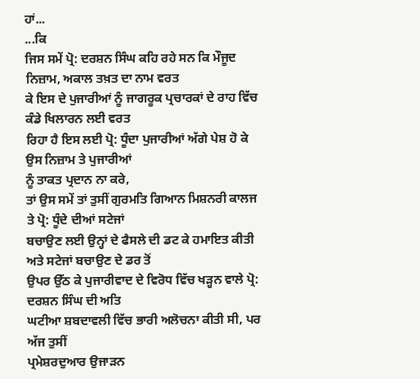ਹਾਂ...
...ਕਿ
ਜਿਸ ਸਮੇਂ ਪ੍ਰੋ: ਦਰਸ਼ਨ ਸਿੰਘ ਕਹਿ ਰਹੇ ਸਨ ਕਿ ਮੌਜੂਦ ਨਿਜ਼ਾਮ, ਅਕਾਲ ਤਖ਼ਤ ਦਾ ਨਾਮ ਵਰਤ
ਕੇ ਇਸ ਦੇ ਪੁਜਾਰੀਆਂ ਨੂੰ ਜਾਗਰੂਕ ਪ੍ਰਚਾਰਕਾਂ ਦੇ ਰਾਹ ਵਿੱਚ ਕੰਡੇ ਖਿਲਾਰਨ ਲਈ ਵਰਤ
ਰਿਹਾ ਹੈ ਇਸ ਲਈ ਪ੍ਰੋ: ਧੂੰਦਾ ਪੁਜਾਰੀਆਂ ਅੱਗੇ ਪੇਸ਼ ਹੋ ਕੇ ਉਸ ਨਿਜ਼ਾਮ ਤੇ ਪੁਜਾਰੀਆਂ
ਨੂੰ ਤਾਕਤ ਪ੍ਰਦਾਨ ਨਾ ਕਰੇ,
ਤਾਂ ਉਸ ਸਮੇਂ ਤਾਂ ਤੁਸੀਂ ਗੁਰਮਤਿ ਗਿਆਨ ਮਿਸ਼ਨਰੀ ਕਾਲਜ ਤੇ ਪ੍ਰੋ: ਧੂੰਦੇ ਦੀਆਂ ਸਟੇਜਾਂ
ਬਚਾਉਣ ਲਈ ਉਨ੍ਹਾਂ ਦੇ ਫੈਸਲੇ ਦੀ ਡਟ ਕੇ ਹਮਾਇਤ ਕੀਤੀ ਅਤੇ ਸਟੇਜਾਂ ਬਚਾਉਣ ਦੇ ਡਰ ਤੋਂ
ਉਪਰ ਉੱਠ ਕੇ ਪੁਜਾਰੀਵਾਦ ਦੇ ਵਿਰੋਧ ਵਿੱਚ ਖੜ੍ਹਨ ਵਾਲੇ ਪ੍ਰੋ: ਦਰਸ਼ਨ ਸਿੰਘ ਦੀ ਅਤਿ
ਘਟੀਆ ਸ਼ਬਦਾਵਲੀ ਵਿੱਚ ਭਾਰੀ ਅਲੋਚਨਾ ਕੀਤੀ ਸੀ, ਪਰ
ਅੱਜ ਤੁਸੀਂ
ਪ੍ਰਮੇਸ਼ਰਦੁਆਰ ਉਜਾੜਨ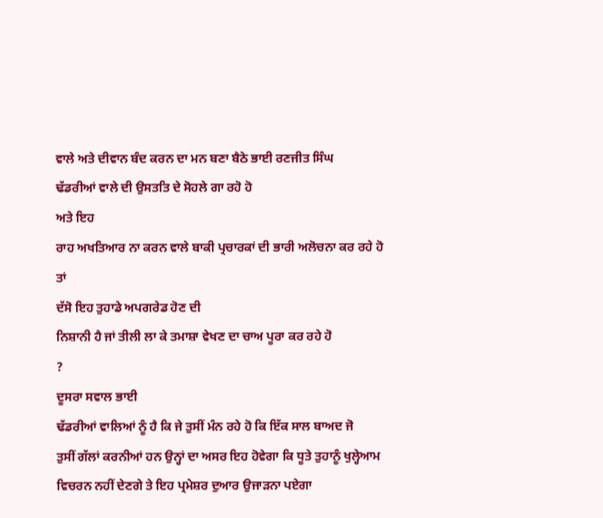ਵਾਲੇ ਅਤੇ ਦੀਵਾਨ ਬੰਦ ਕਰਨ ਦਾ ਮਨ ਬਣਾ ਬੈਠੇ ਭਾਈ ਰਣਜੀਤ ਸਿੰਘ
ਢੱਡਰੀਆਂ ਵਾਲੇ ਦੀ ਉਸਤਤਿ ਦੇ ਸੋਹਲੇ ਗਾ ਰਹੋ ਹੋ
ਅਤੇ ਇਹ
ਰਾਹ ਅਖਤਿਆਰ ਨਾ ਕਰਨ ਵਾਲੇ ਬਾਕੀ ਪ੍ਰਚਾਰਕਾਂ ਦੀ ਭਾਰੀ ਅਲੋਚਨਾ ਕਰ ਰਹੇ ਹੋ ਤਾਂ
ਦੱਸੋ ਇਹ ਤੁਹਾਡੇ ਅਪਗਰੇਡ ਹੋਣ ਦੀ
ਨਿਸ਼ਾਨੀ ਹੈ ਜਾਂ ਤੀਲੀ ਲਾ ਕੇ ਤਮਾਸ਼ਾ ਵੇਖਣ ਦਾ ਚਾਅ ਪੂਰਾ ਕਰ ਰਹੇ ਹੋ
?
ਦੂਸਰਾ ਸਵਾਲ ਭਾਈ
ਢੱਡਰੀਆਂ ਵਾਲਿਆਂ ਨੂੰ ਹੈ ਕਿ ਜੇ ਤੁਸੀਂ ਮੰਨ ਰਹੇ ਹੋ ਕਿ ਇੱਕ ਸਾਲ ਬਾਅਦ ਜੋ
ਤੁਸੀਂ ਗੱਲਾਂ ਕਰਨੀਆਂ ਹਨ ਉਨ੍ਹਾਂ ਦਾ ਅਸਰ ਇਹ ਹੋਵੇਗਾ ਕਿ ਧੂਤੇ ਤੁਹਾਨੂੰ ਖੁਲ੍ਹੇਆਮ
ਵਿਚਰਨ ਨਹੀਂ ਦੇਣਗੇ ਤੇ ਇਹ ਪ੍ਰਮੇਸ਼ਰ ਦੁਆਰ ਉਜਾੜਨਾ ਪਏਗਾ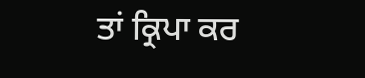ਤਾਂ ਕ੍ਰਿਪਾ ਕਰ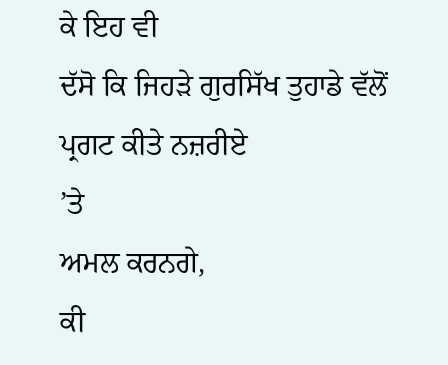ਕੇ ਇਹ ਵੀ
ਦੱਸੋ ਕਿ ਜਿਹੜੇ ਗੁਰਸਿੱਖ ਤੁਹਾਡੇ ਵੱਲੋਂ ਪ੍ਰਗਟ ਕੀਤੇ ਨਜ਼ਰੀਏ
’ਤੇ
ਅਮਲ ਕਰਨਗੇ,
ਕੀ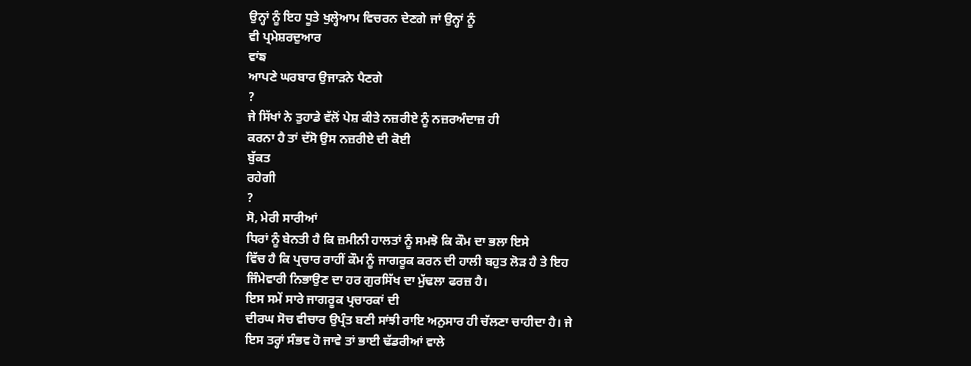ਉਨ੍ਹਾਂ ਨੂੰ ਇਹ ਧੂਤੇ ਖੁਲ੍ਹੇਆਮ ਵਿਚਰਨ ਦੇਣਗੇ ਜਾਂ ਉਨ੍ਹਾਂ ਨੂੰ
ਵੀ ਪ੍ਰਮੇਸ਼ਰਦੁਆਰ
ਵਾਂਙ
ਆਪਣੇ ਘਰਬਾਰ ਉਜਾੜਨੇ ਪੈਣਗੇ
?
ਜੇ ਸਿੱਖਾਂ ਨੇ ਤੁਹਾਡੇ ਵੱਲੋਂ ਪੇਸ਼ ਕੀਤੇ ਨਜ਼ਰੀਏ ਨੂੰ ਨਜ਼ਰਅੰਦਾਜ਼ ਹੀ
ਕਰਨਾ ਹੈ ਤਾਂ ਦੱਸੋ ਉਸ ਨਜ਼ਰੀਏ ਦੀ ਕੋਈ
ਬੁੱਕਤ
ਰਹੇਗੀ
?
ਸੋ, ਮੇਰੀ ਸਾਰੀਆਂ
ਧਿਰਾਂ ਨੂੰ ਬੇਨਤੀ ਹੈ ਕਿ ਜ਼ਮੀਨੀ ਹਾਲਤਾਂ ਨੂੰ ਸਮਝੋ ਕਿ ਕੌਮ ਦਾ ਭਲਾ ਇਸੇ
ਵਿੱਚ ਹੈ ਕਿ ਪ੍ਰਚਾਰ ਰਾਹੀਂ ਕੌਮ ਨੂੰ ਜਾਗਰੂਕ ਕਰਨ ਦੀ ਹਾਲੀ ਬਹੁਤ ਲੋੜ ਹੈ ਤੇ ਇਹ
ਜਿੰਮੇਵਾਰੀ ਨਿਭਾਉਣ ਦਾ ਹਰ ਗੁਰਸਿੱਖ ਦਾ ਮੁੱਢਲਾ ਫਰਜ਼ ਹੈ।
ਇਸ ਸਮੇਂ ਸਾਰੇ ਜਾਗਰੂਕ ਪ੍ਰਚਾਰਕਾਂ ਦੀ
ਦੀਰਘ ਸੋਚ ਵੀਚਾਰ ਉਪ੍ਰੰਤ ਬਣੀ ਸਾਂਝੀ ਰਾਇ ਅਨੁਸਾਰ ਹੀ ਚੱਲਣਾ ਚਾਹੀਦਾ ਹੈ। ਜੇ
ਇਸ ਤਰ੍ਹਾਂ ਸੰਭਵ ਹੋ ਜਾਵੇ ਤਾਂ ਭਾਈ ਢੱਡਰੀਆਂ ਵਾਲੇ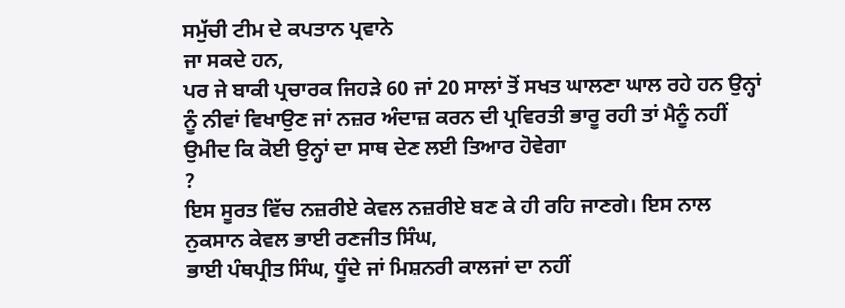ਸਮੁੱਚੀ ਟੀਮ ਦੇ ਕਪਤਾਨ ਪ੍ਰਵਾਨੇ
ਜਾ ਸਕਦੇ ਹਨ,
ਪਰ ਜੇ ਬਾਕੀ ਪ੍ਰਚਾਰਕ ਜਿਹੜੇ 60 ਜਾਂ 20 ਸਾਲਾਂ ਤੋਂ ਸਖਤ ਘਾਲਣਾ ਘਾਲ ਰਹੇ ਹਨ ਉਨ੍ਹਾਂ
ਨੂੰ ਨੀਵਾਂ ਵਿਖਾਉਣ ਜਾਂ ਨਜ਼ਰ ਅੰਦਾਜ਼ ਕਰਨ ਦੀ ਪ੍ਰਵਿਰਤੀ ਭਾਰੂ ਰਹੀ ਤਾਂ ਮੈਨੂੰ ਨਹੀਂ
ਉਮੀਦ ਕਿ ਕੋਈ ਉਨ੍ਹਾਂ ਦਾ ਸਾਥ ਦੇਣ ਲਈ ਤਿਆਰ ਹੋਵੇਗਾ
?
ਇਸ ਸੂਰਤ ਵਿੱਚ ਨਜ਼ਰੀਏ ਕੇਵਲ ਨਜ਼ਰੀਏ ਬਣ ਕੇ ਹੀ ਰਹਿ ਜਾਣਗੇ। ਇਸ ਨਾਲ
ਨੁਕਸਾਨ ਕੇਵਲ ਭਾਈ ਰਣਜੀਤ ਸਿੰਘ,
ਭਾਈ ਪੰਥਪ੍ਰੀਤ ਸਿੰਘ, ਧੂੰਦੇ ਜਾਂ ਮਿਸ਼ਨਰੀ ਕਾਲਜਾਂ ਦਾ ਨਹੀਂ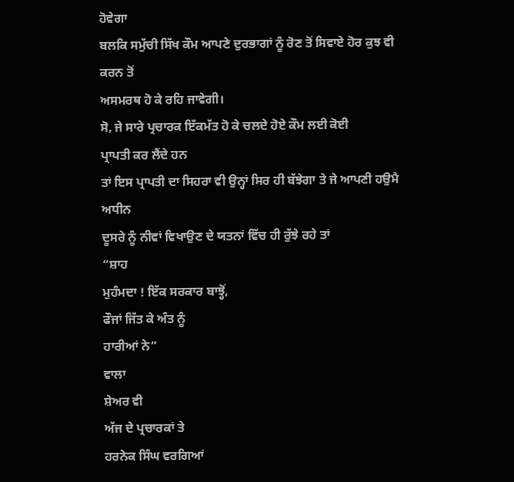ਹੋਵੇਗਾ
ਬਲਕਿ ਸਮੁੱਚੀ ਸਿੱਖ ਕੌਮ ਆਪਣੇ ਦੁਰਭਾਗਾਂ ਨੂੰ ਰੋਣ ਤੋਂ ਸਿਵਾਏ ਹੋਰ ਕੁਝ ਵੀ ਕਰਨ ਤੋਂ
ਅਸਮਰਥ ਹੋ ਕੇ ਰਹਿ ਜਾਵੇਗੀ।
ਸੋ, ਜੇ ਸਾਰੇ ਪ੍ਰਚਾਰਕ ਇੱਕਮੱਤ ਹੋ ਕੇ ਚਲਦੇ ਹੋਏ ਕੌਮ ਲਈ ਕੋਈ
ਪ੍ਰਾਪਤੀ ਕਰ ਲੈਂਦੇ ਹਨ
ਤਾਂ ਇਸ ਪ੍ਰਾਪਤੀ ਦਾ ਸਿਹਰਾ ਵੀ ਉਨ੍ਹਾਂ ਸਿਰ ਹੀ ਬੱਝੇਗਾ ਤੇ ਜੇ ਆਪਣੀ ਹਉਮੈ ਅਧੀਨ
ਦੂਸਰੇ ਨੂੰ ਨੀਵਾਂ ਵਿਖਾਉਣ ਦੇ ਯਤਨਾਂ ਵਿੱਚ ਹੀ ਰੁੱਝੇ ਰਹੇ ਤਾਂ
“ਸ਼ਾਹ
ਮੁਹੰਮਦਾ ! ਇੱਕ ਸਰਕਾਰ ਬਾਝ੍ਹੋਂ,
ਫੌਜਾਂ ਜਿੱਤ ਕੇ ਅੰਤ ਨੂੰ
ਹਾਰੀਆਂ ਨੇ”
ਵਾਲਾ
ਸ਼ੇਅਰ ਵੀ
ਅੱਜ ਦੇ ਪ੍ਰਚਾਰਕਾਂ ਤੇ
ਹਰਨੇਕ ਸਿੰਘ ਵਰਗਿਆਂ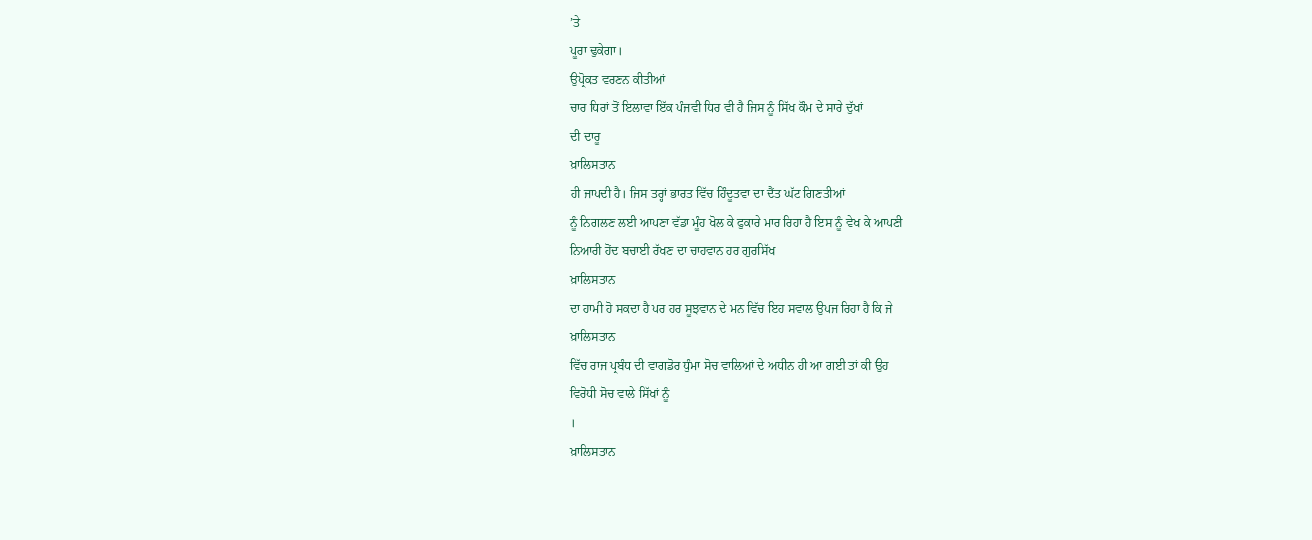’ਤੇ
ਪੂਰਾ ਢੁਕੇਗਾ।
ਉਪ੍ਰੋਕਤ ਵਰਣਨ ਕੀਤੀਆਂ
ਚਾਰ ਧਿਰਾਂ ਤੋਂ ਇਲਾਵਾ ਇੱਕ ਪੰਜਵੀ ਧਿਰ ਵੀ ਹੈ ਜਿਸ ਨੂੰ ਸਿੱਖ ਕੌਮ ਦੇ ਸਾਰੇ ਦੁੱਖਾਂ
ਦੀ ਦਾਰੂ
ਖ਼ਾਲਿਸਤਾਨ
ਹੀ ਜਾਪਦੀ ਹੈ। ਜਿਸ ਤਰ੍ਹਾਂ ਭਾਰਤ ਵਿੱਚ ਹਿੰਦੂਤਵਾ ਦਾ ਦੈਂਤ ਘੱਟ ਗਿਣਤੀਆਂ
ਨੂੰ ਨਿਗਲਣ ਲਈ ਆਪਣਾ ਵੱਡਾ ਮੂੰਹ ਖੋਲ ਕੇ ਫੁਕਾਰੇ ਮਾਰ ਰਿਹਾ ਹੈ ਇਸ ਨੂੰ ਵੇਖ ਕੇ ਆਪਣੀ
ਨਿਆਰੀ ਹੋਂਦ ਬਚਾਈ ਰੱਖਣ ਦਾ ਚਾਹਵਾਨ ਹਰ ਗੁਰਸਿੱਖ
ਖ਼ਾਲਿਸਤਾਨ
ਦਾ ਹਾਮੀ ਹੋ ਸਕਦਾ ਹੈ ਪਰ ਹਰ ਸੂਝਵਾਨ ਦੇ ਮਨ ਵਿੱਚ ਇਹ ਸਵਾਲ ਉਪਜ ਰਿਹਾ ਹੈ ਕਿ ਜੇ
ਖ਼ਾਲਿਸਤਾਨ
ਵਿੱਚ ਰਾਜ ਪ੍ਰਬੰਧ ਦੀ ਵਾਗਡੋਰ ਧੁੰਮਾ ਸੋਚ ਵਾਲਿਆਂ ਦੇ ਅਧੀਨ ਹੀ ਆ ਗਈ ਤਾਂ ਕੀ ਉਹ
ਵਿਰੋਧੀ ਸੋਚ ਵਾਲੇ ਸਿੱਖਾਂ ਨੂੰ
।
ਖ਼ਾਲਿਸਤਾਨ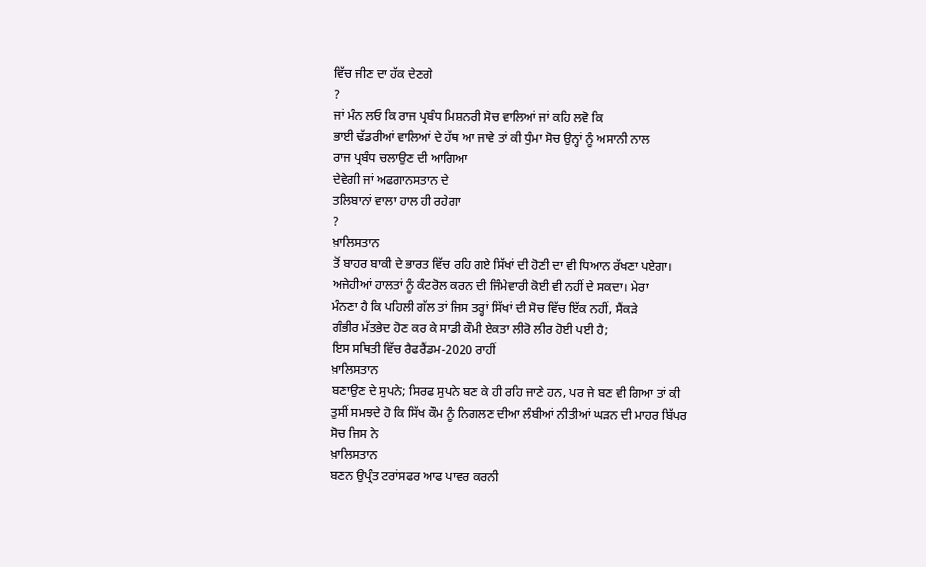ਵਿੱਚ ਜੀਣ ਦਾ ਹੱਕ ਦੇਣਗੇ
?
ਜਾਂ ਮੰਨ ਲਓ ਕਿ ਰਾਜ ਪ੍ਰਬੰਧ ਮਿਸ਼ਨਰੀ ਸੋਚ ਵਾਲਿਆਂ ਜਾਂ ਕਹਿ ਲਵੋ ਕਿ
ਭਾਈ ਢੱਡਰੀਆਂ ਵਾਲਿਆਂ ਦੇ ਹੱਥ ਆ ਜਾਵੇ ਤਾਂ ਕੀ ਧੁੰਮਾ ਸੋਚ ਉਨ੍ਹਾਂ ਨੂੰ ਅਸਾਨੀ ਨਾਲ
ਰਾਜ ਪ੍ਰਬੰਧ ਚਲਾਉਣ ਦੀ ਆਗਿਆ
ਦੇਵੇਗੀ ਜਾਂ ਅਫਗਾਨਸਤਾਨ ਦੇ
ਤਲਿਬਾਨਾਂ ਵਾਲਾ ਹਾਲ ਹੀ ਰਹੇਗਾ
?
ਖ਼ਾਲਿਸਤਾਨ
ਤੋਂ ਬਾਹਰ ਬਾਕੀ ਦੇ ਭਾਰਤ ਵਿੱਚ ਰਹਿ ਗਏ ਸਿੱਖਾਂ ਦੀ ਹੋਣੀ ਦਾ ਵੀ ਧਿਆਨ ਰੱਖਣਾ ਪਏਗਾ।
ਅਜੇਹੀਆਂ ਹਾਲਤਾਂ ਨੂੰ ਕੰਟਰੋਲ ਕਰਨ ਦੀ ਜਿੰਮੇਵਾਰੀ ਕੋਈ ਵੀ ਨਹੀਂ ਦੇ ਸਕਦਾ। ਮੇਰਾ
ਮੰਨਣਾ ਹੈ ਕਿ ਪਹਿਲੀ ਗੱਲ ਤਾਂ ਜਿਸ ਤਰ੍ਹਾਂ ਸਿੱਖਾਂ ਦੀ ਸੋਚ ਵਿੱਚ ਇੱਕ ਨਹੀਂ, ਸੈਂਕੜੇ
ਗੰਭੀਰ ਮੱਤਭੇਦ ਹੋਣ ਕਰ ਕੇ ਸਾਡੀ ਕੌਮੀ ਏਕਤਾ ਲੀਰੋ ਲੀਰ ਹੋਈ ਪਈ ਹੈ;
ਇਸ ਸਥਿਤੀ ਵਿੱਚ ਰੈਫਰੈਂਡਮ-2020 ਰਾਹੀਂ
ਖ਼ਾਲਿਸਤਾਨ
ਬਣਾਉਣ ਦੇ ਸੁਪਨੇ; ਸਿਰਫ ਸੁਪਨੇ ਬਣ ਕੇ ਹੀ ਰਹਿ ਜਾਣੇ ਹਨ, ਪਰ ਜੇ ਬਣ ਵੀ ਗਿਆ ਤਾਂ ਕੀ
ਤੁਸੀਂ ਸਮਝਦੇ ਹੋ ਕਿ ਸਿੱਖ ਕੌਮ ਨੂੰ ਨਿਗਲਣ ਦੀਆ ਲੰਬੀਆਂ ਨੀਤੀਆਂ ਘੜਨ ਦੀ ਮਾਹਰ ਬਿੱਪਰ
ਸੋਚ ਜਿਸ ਨੇ
ਖ਼ਾਲਿਸਤਾਨ
ਬਣਨ ਉਪ੍ਰੰਤ ਟਰਾਂਸਫਰ ਆਫ ਪਾਵਰ ਕਰਨੀ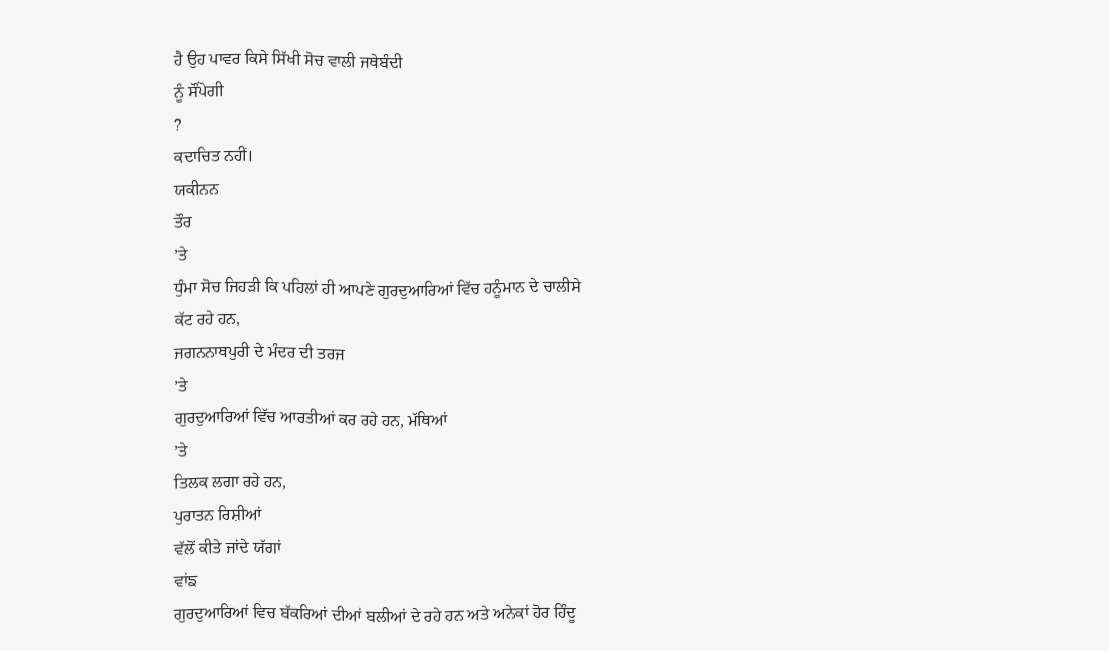ਹੈ ਉਹ ਪਾਵਰ ਕਿਸੇ ਸਿੱਖੀ ਸੋਚ ਵਾਲੀ ਜਥੇਬੰਦੀ
ਨੂੰ ਸੌਂਪੇਗੀ
?
ਕਦਾਚਿਤ ਨਹੀਂ।
ਯਕੀਨਨ
ਤੌਰ
’ਤੇ
ਧੁੰਮਾ ਸੋਚ ਜਿਹੜੀ ਕਿ ਪਹਿਲਾਂ ਹੀ ਆਪਣੇ ਗੁਰਦੁਆਰਿਆਂ ਵਿੱਚ ਹਨੂੰਮਾਨ ਦੇ ਚਾਲੀਸੇ
ਕੱਟ ਰਹੇ ਹਨ,
ਜਗਨਨਾਥਪੁਰੀ ਦੇ ਮੰਦਰ ਦੀ ਤਰਜ
’ਤੇ
ਗੁਰਦੁਆਰਿਆਂ ਵਿੱਚ ਆਰਤੀਆਂ ਕਰ ਰਹੇ ਹਨ, ਮੱਥਿਆਂ
’ਤੇ
ਤਿਲਕ ਲਗਾ ਰਹੇ ਹਨ,
ਪੁਰਾਤਨ ਰਿਸ਼ੀਆਂ
ਵੱਲੋਂ ਕੀਤੇ ਜਾਂਦੇ ਯੱਗਾਂ
ਵਾਂਙ
ਗੁਰਦੁਆਰਿਆਂ ਵਿਚ ਬੱਕਰਿਆਂ ਦੀਆਂ ਬਲੀਆਂ ਦੇ ਰਹੇ ਹਨ ਅਤੇ ਅਨੇਕਾਂ ਹੋਰ ਹਿੰਦੂ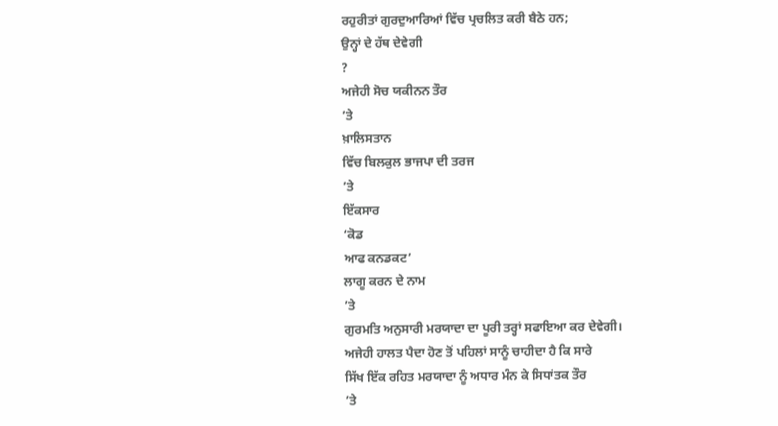ਰਹੁਰੀਤਾਂ ਗੁਰਦੁਆਰਿਆਂ ਵਿੱਚ ਪ੍ਰਚਲਿਤ ਕਰੀ ਬੈਠੇ ਹਨ;
ਉਨ੍ਹਾਂ ਦੇ ਹੱਥ ਦੇਵੇਗੀ
?
ਅਜੇਹੀ ਸੋਚ ਯਕੀਨਨ ਤੌਰ
’ਤੇ
ਖ਼ਾਲਿਸਤਾਨ
ਵਿੱਚ ਬਿਲਕੁਲ ਭਾਜਪਾ ਦੀ ਤਰਜ
’ਤੇ
ਇੱਕਸਾਰ
‘ਕੋਡ
ਆਫ ਕਨਡਕਟ’
ਲਾਗੂ ਕਰਨ ਦੇ ਨਾਮ
’ਤੇ
ਗੁਰਮਤਿ ਅਨੁਸਾਰੀ ਮਰਯਾਦਾ ਦਾ ਪੂਰੀ ਤਰ੍ਹਾਂ ਸਫਾਇਆ ਕਰ ਦੇਵੇਗੀ।
ਅਜੇਹੀ ਹਾਲਤ ਪੈਦਾ ਹੋਣ ਤੋਂ ਪਹਿਲਾਂ ਸਾਨੂੰ ਚਾਹੀਦਾ ਹੈ ਕਿ ਸਾਰੇ
ਸਿੱਖ ਇੱਕ ਰਹਿਤ ਮਰਯਾਦਾ ਨੂੰ ਅਧਾਰ ਮੰਨ ਕੇ ਸਿਧਾਂਤਕ ਤੌਰ
’ਤੇ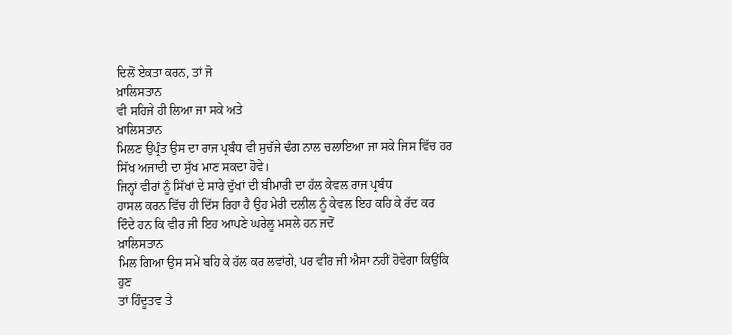ਦਿਲੋਂ ਏਕਤਾ ਕਰਨ, ਤਾਂ ਜੋ
ਖ਼ਾਲਿਸਤਾਨ
ਵੀ ਸਹਿਜੇ ਹੀ ਲਿਆ ਜਾ ਸਕੇ ਅਤੇ
ਖ਼ਾਲਿਸਤਾਨ
ਮਿਲਣ ਉਪ੍ਰੰਤ ਉਸ ਦਾ ਰਾਜ ਪ੍ਰਬੰਧ ਵੀ ਸੁਚੱਜੇ ਢੰਗ ਨਾਲ ਚਲਾਇਆ ਜਾ ਸਕੇ ਜਿਸ ਵਿੱਚ ਹਰ
ਸਿੱਖ ਅਜਾਦੀ ਦਾ ਸੁੱਖ ਮਾਣ ਸਕਦਾ ਹੋਵੇ।
ਜਿਨ੍ਹਾਂ ਵੀਰਾਂ ਨੂੰ ਸਿੱਖਾਂ ਦੇ ਸਾਰੇ ਦੁੱਖਾਂ ਦੀ ਬੀਮਾਰੀ ਦਾ ਹੱਲ ਕੇਵਲ ਰਾਜ ਪ੍ਰਬੰਧ
ਹਾਸਲ ਕਰਨ ਵਿੱਚ ਹੀ ਦਿੱਸ ਰਿਹਾ ਹੈ ਉਹ ਮੇਰੀ ਦਲੀਲ ਨੂੰ ਕੇਵਲ ਇਹ ਕਹਿ ਕੇ ਰੱਦ ਕਰ
ਦਿੰਦੇ ਹਨ ਕਿ ਵੀਰ ਜੀ ਇਹ ਆਪਣੇ ਘਰੇਲੂ ਮਸਲੇ ਹਨ ਜਦੋਂ
ਖ਼ਾਲਿਸਤਾਨ
ਮਿਲ ਗਿਆ ਉਸ ਸਮੇਂ ਬਹਿ ਕੇ ਹੱਲ ਕਰ ਲਵਾਂਗੇ, ਪਰ ਵੀਰ ਜੀ ਐਸਾ ਨਹੀਂ ਹੋਵੇਗਾ ਕਿਉਂਕਿ
ਹੁਣ
ਤਾਂ ਹਿੰਦੂਤਵ ਤੇ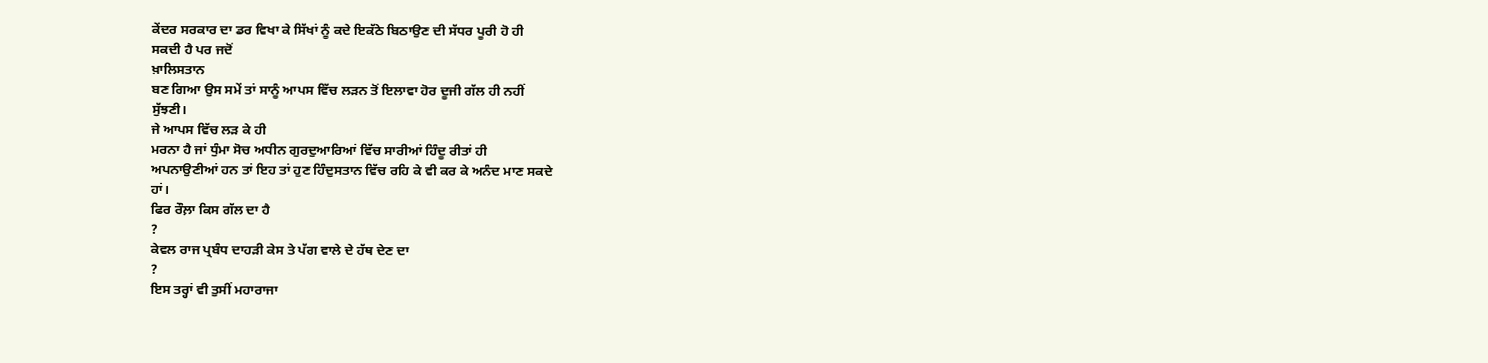ਕੇਂਦਰ ਸਰਕਾਰ ਦਾ ਡਰ ਵਿਖਾ ਕੇ ਸਿੱਖਾਂ ਨੂੰ ਕਦੇ ਇਕੱਠੇ ਬਿਠਾਉਣ ਦੀ ਸੱਧਰ ਪੂਰੀ ਹੋ ਹੀ
ਸਕਦੀ ਹੈ ਪਰ ਜਦੋਂ
ਖ਼ਾਲਿਸਤਾਨ
ਬਣ ਗਿਆ ਉਸ ਸਮੇਂ ਤਾਂ ਸਾਨੂੰ ਆਪਸ ਵਿੱਚ ਲੜਨ ਤੋਂ ਇਲਾਵਾ ਹੋਰ ਦੂਜੀ ਗੱਲ ਹੀ ਨਹੀਂ
ਸੁੱਝਣੀ।
ਜੇ ਆਪਸ ਵਿੱਚ ਲੜ ਕੇ ਹੀ
ਮਰਨਾ ਹੈ ਜਾਂ ਧੁੰਮਾ ਸੋਚ ਅਧੀਨ ਗੁਰਦੁਆਰਿਆਂ ਵਿੱਚ ਸਾਰੀਆਂ ਹਿੰਦੂ ਰੀਤਾਂ ਹੀ
ਅਪਨਾਉਣੀਆਂ ਹਨ ਤਾਂ ਇਹ ਤਾਂ ਹੁਣ ਹਿੰਦੁਸਤਾਨ ਵਿੱਚ ਰਹਿ ਕੇ ਵੀ ਕਰ ਕੇ ਅਨੰਦ ਮਾਣ ਸਕਦੇ
ਹਾਂ।
ਫਿਰ ਰੌਲ਼ਾ ਕਿਸ ਗੱਲ ਦਾ ਹੈ
?
ਕੇਵਲ ਰਾਜ ਪ੍ਰਬੰਧ ਦਾਹੜੀ ਕੇਸ ਤੇ ਪੱਗ ਵਾਲੇ ਦੇ ਹੱਥ ਦੇਣ ਦਾ
?
ਇਸ ਤਰ੍ਹਾਂ ਵੀ ਤੁਸੀਂ ਮਹਾਰਾਜਾ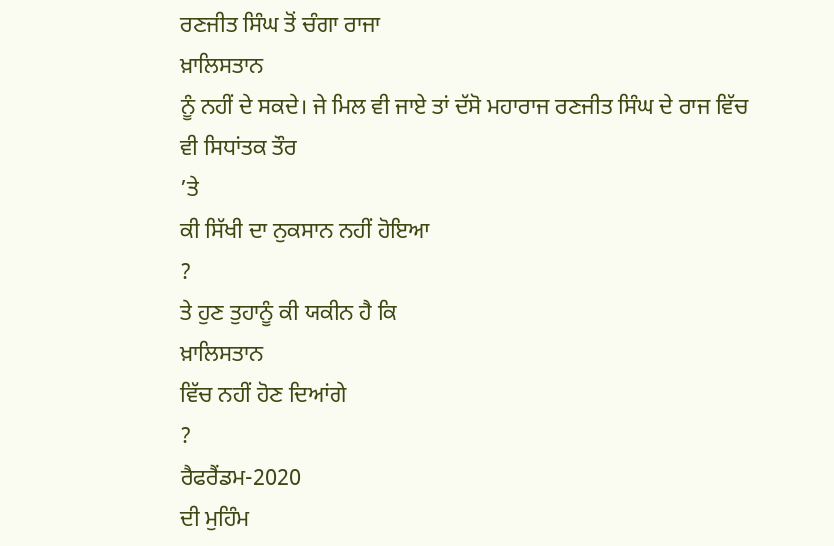ਰਣਜੀਤ ਸਿੰਘ ਤੋਂ ਚੰਗਾ ਰਾਜਾ
ਖ਼ਾਲਿਸਤਾਨ
ਨੂੰ ਨਹੀਂ ਦੇ ਸਕਦੇ। ਜੇ ਮਿਲ ਵੀ ਜਾਏ ਤਾਂ ਦੱਸੋ ਮਹਾਰਾਜ ਰਣਜੀਤ ਸਿੰਘ ਦੇ ਰਾਜ ਵਿੱਚ
ਵੀ ਸਿਧਾਂਤਕ ਤੌਰ
’ਤੇ
ਕੀ ਸਿੱਖੀ ਦਾ ਨੁਕਸਾਨ ਨਹੀਂ ਹੋਇਆ
?
ਤੇ ਹੁਣ ਤੁਹਾਨੂੰ ਕੀ ਯਕੀਨ ਹੈ ਕਿ
ਖ਼ਾਲਿਸਤਾਨ
ਵਿੱਚ ਨਹੀਂ ਹੋਣ ਦਿਆਂਗੇ
?
ਰੈਫਰੈਂਡਮ-2020
ਦੀ ਮੁਹਿੰਮ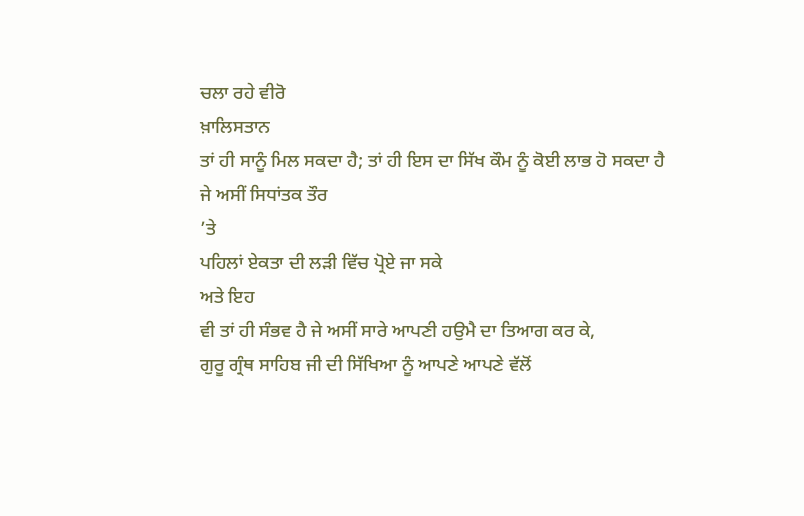ਚਲਾ ਰਹੇ ਵੀਰੋ
ਖ਼ਾਲਿਸਤਾਨ
ਤਾਂ ਹੀ ਸਾਨੂੰ ਮਿਲ ਸਕਦਾ ਹੈ; ਤਾਂ ਹੀ ਇਸ ਦਾ ਸਿੱਖ ਕੌਮ ਨੂੰ ਕੋਈ ਲਾਭ ਹੋ ਸਕਦਾ ਹੈ
ਜੇ ਅਸੀਂ ਸਿਧਾਂਤਕ ਤੌਰ
’ਤੇ
ਪਹਿਲਾਂ ਏਕਤਾ ਦੀ ਲੜੀ ਵਿੱਚ ਪ੍ਰੋਏ ਜਾ ਸਕੇ
ਅਤੇ ਇਹ
ਵੀ ਤਾਂ ਹੀ ਸੰਭਵ ਹੈ ਜੇ ਅਸੀਂ ਸਾਰੇ ਆਪਣੀ ਹਉਮੈ ਦਾ ਤਿਆਗ ਕਰ ਕੇ,
ਗੁਰੂ ਗ੍ਰੰਥ ਸਾਹਿਬ ਜੀ ਦੀ ਸਿੱਖਿਆ ਨੂੰ ਆਪਣੇ ਆਪਣੇ ਵੱਲੋਂ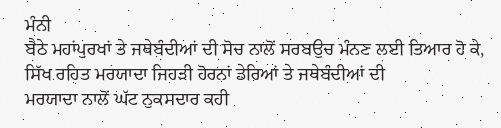ਮੰਨੀ
ਬੈਠੇ ਮਹਾਂਪੁਰਖਾਂ ਤੇ ਜਥੇਬੰਦੀਆਂ ਦੀ ਸੋਚ ਨਾਲੋਂ ਸਰਬਉਚ ਮੰਨਣ ਲਈ ਤਿਆਰ ਹੋ ਕੇ,
ਸਿੱਖ ਰਹਿਤ ਮਰਯਾਦਾ ਜਿਹੜੀ ਹੋਰਨਾਂ ਡੇਰਿਆਂ ਤੇ ਜਥੇਬੰਦੀਆਂ ਦੀ
ਮਰਯਾਦਾ ਨਾਲੋਂ ਘੱਟ ਨੁਕਸਦਾਰ ਕਹੀ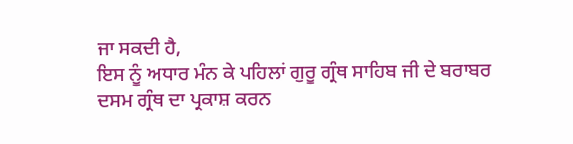ਜਾ ਸਕਦੀ ਹੈ,
ਇਸ ਨੂੰ ਅਧਾਰ ਮੰਨ ਕੇ ਪਹਿਲਾਂ ਗੁਰੂ ਗ੍ਰੰਥ ਸਾਹਿਬ ਜੀ ਦੇ ਬਰਾਬਰ
ਦਸਮ ਗ੍ਰੰਥ ਦਾ ਪ੍ਰਕਾਸ਼ ਕਰਨ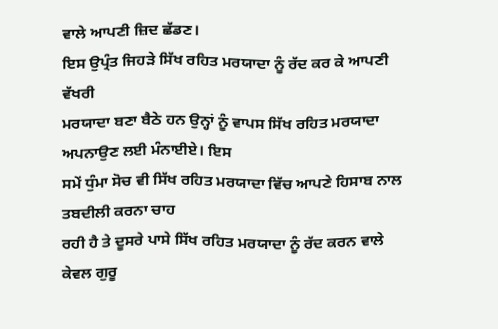ਵਾਲੇ ਆਪਣੀ ਜ਼ਿਦ ਛੱਡਣ।
ਇਸ ਉਪ੍ਰੰਤ ਜਿਹੜੇ ਸਿੱਖ ਰਹਿਤ ਮਰਯਾਦਾ ਨੂੰ ਰੱਦ ਕਰ ਕੇ ਆਪਣੀ ਵੱਖਰੀ
ਮਰਯਾਦਾ ਬਣਾ ਬੈਠੇ ਹਨ ਉਨ੍ਹਾਂ ਨੂੰ ਵਾਪਸ ਸਿੱਖ ਰਹਿਤ ਮਰਯਾਦਾ ਅਪਨਾਉਣ ਲਈ ਮੰਨਾਈਏ। ਇਸ
ਸਮੇਂ ਧੁੰਮਾ ਸੋਚ ਵੀ ਸਿੱਖ ਰਹਿਤ ਮਰਯਾਦਾ ਵਿੱਚ ਆਪਣੇ ਹਿਸਾਬ ਨਾਲ ਤਬਦੀਲੀ ਕਰਨਾ ਚਾਹ
ਰਹੀ ਹੈ ਤੇ ਦੂਸਰੇ ਪਾਸੇ ਸਿੱਖ ਰਹਿਤ ਮਰਯਾਦਾ ਨੂੰ ਰੱਦ ਕਰਨ ਵਾਲੇ ਕੇਵਲ ਗੁਰੂ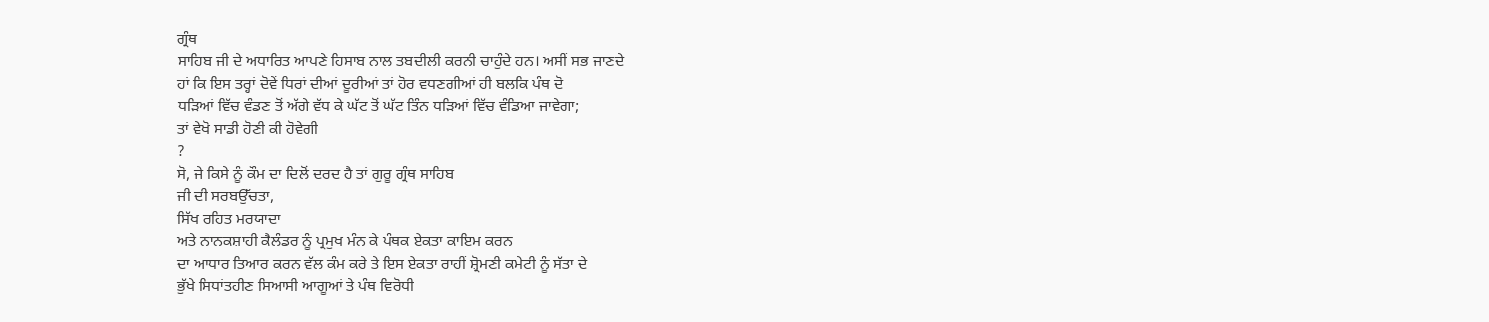ਗ੍ਰੰਥ
ਸਾਹਿਬ ਜੀ ਦੇ ਅਧਾਰਿਤ ਆਪਣੇ ਹਿਸਾਬ ਨਾਲ ਤਬਦੀਲੀ ਕਰਨੀ ਚਾਹੁੰਦੇ ਹਨ। ਅਸੀਂ ਸਭ ਜਾਣਦੇ
ਹਾਂ ਕਿ ਇਸ ਤਰ੍ਹਾਂ ਦੋਵੇਂ ਧਿਰਾਂ ਦੀਆਂ ਦੂਰੀਆਂ ਤਾਂ ਹੋਰ ਵਧਣਗੀਆਂ ਹੀ ਬਲਕਿ ਪੰਥ ਦੋ
ਧੜਿਆਂ ਵਿੱਚ ਵੰਡਣ ਤੋਂ ਅੱਗੇ ਵੱਧ ਕੇ ਘੱਟ ਤੋਂ ਘੱਟ ਤਿੰਨ ਧੜਿਆਂ ਵਿੱਚ ਵੰਡਿਆ ਜਾਵੇਗਾ;
ਤਾਂ ਵੇਖੋ ਸਾਡੀ ਹੋਣੀ ਕੀ ਹੋਵੇਗੀ
?
ਸੋ, ਜੇ ਕਿਸੇ ਨੂੰ ਕੌਮ ਦਾ ਦਿਲੋਂ ਦਰਦ ਹੈ ਤਾਂ ਗੁਰੂ ਗ੍ਰੰਥ ਸਾਹਿਬ
ਜੀ ਦੀ ਸਰਬਉੱਚਤਾ,
ਸਿੱਖ ਰਹਿਤ ਮਰਯਾਦਾ
ਅਤੇ ਨਾਨਕਸ਼ਾਹੀ ਕੈਲੰਡਰ ਨੂੰ ਪ੍ਰਮੁਖ ਮੰਨ ਕੇ ਪੰਥਕ ਏਕਤਾ ਕਾਇਮ ਕਰਨ
ਦਾ ਆਧਾਰ ਤਿਆਰ ਕਰਨ ਵੱਲ ਕੰਮ ਕਰੇ ਤੇ ਇਸ ਏਕਤਾ ਰਾਹੀਂ ਸ਼੍ਰੋਮਣੀ ਕਮੇਟੀ ਨੂੰ ਸੱਤਾ ਦੇ
ਭੁੱਖੇ ਸਿਧਾਂਤਹੀਣ ਸਿਆਸੀ ਆਗੂਆਂ ਤੇ ਪੰਥ ਵਿਰੋਧੀ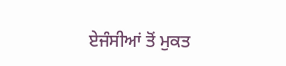ਏਜੰਸੀਆਂ ਤੋਂ ਮੁਕਤ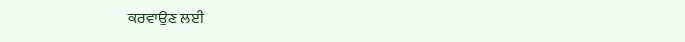ਕਰਵਾਉਣ ਲਈ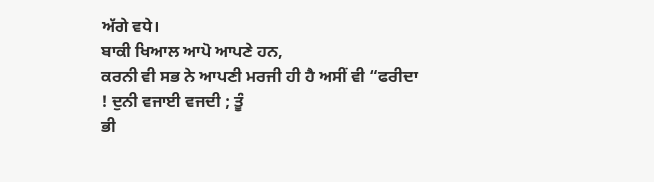ਅੱਗੇ ਵਧੇ।
ਬਾਕੀ ਖਿਆਲ ਆਪੋ ਆਪਣੇ ਹਨ,
ਕਰਨੀ ਵੀ ਸਭ ਨੇ ਆਪਣੀ ਮਰਜੀ ਹੀ ਹੈ ਅਸੀਂ ਵੀ “ਫਰੀਦਾ
! ਦੁਨੀ ਵਜਾਈ ਵਜਦੀ ; ਤੂੰ
ਭੀ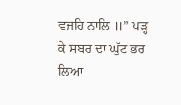ਵਜਹਿ ਨਾਲਿ ॥” ਪੜ੍ਹ
ਕੇ ਸਬਰ ਦਾ ਘੁੱਟ ਭਰ ਲਿਆ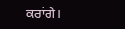ਕਰਾਂਗੇ।